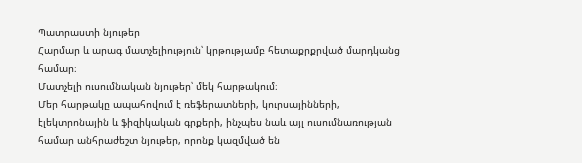Պատրաստի նյութեր
Հարմար և արագ մատչելիություն՝ կրթությամբ հետաքրքրված մարդկանց համար։
Մատչելի ուսումնական նյութեր՝ մեկ հարթակում։
Մեր հարթակը ապահովում է ռեֆերատների, կուրսայինների, էլեկտրոնային և ֆիզիկական գրքերի, ինչպես նաև այլ ուսումնառության համար անհրաժեշտ նյութեր, որոնք կազմված են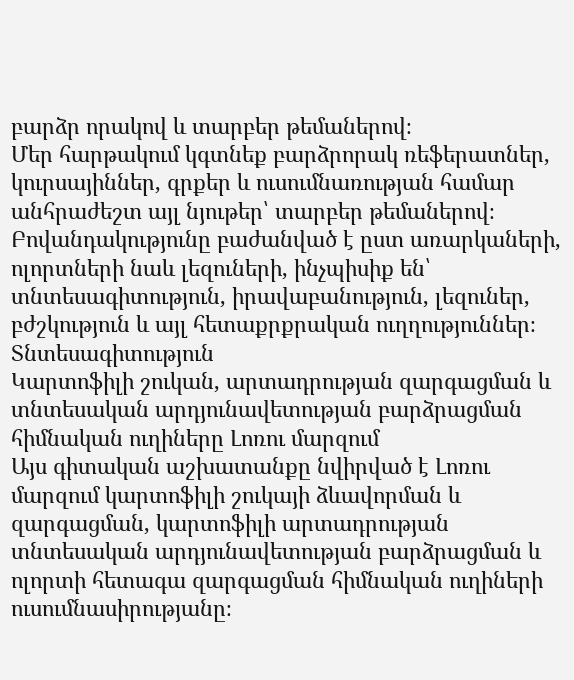բարձր որակով և տարբեր թեմաներով։
Մեր հարթակում կգտնեք բարձրորակ ռեֆերատներ, կուրսայիններ, գրքեր և ուսումնառության համար անհրաժեշտ այլ նյութեր՝ տարբեր թեմաներով։
Բովանդակությունը բաժանված է ըստ առարկաների, ոլորտների նաև լեզուների, ինչպիսիք են՝ տնտեսագիտություն, իրավաբանություն, լեզուներ, բժշկություն և այլ հետաքրքրական ուղղություններ։
Տնտեսագիտություն
Կարտոֆիլի շուկան, արտադրության զարգացման և տնտեսական արդյունավետության բարձրացման հիմնական ուղիները Լոռու մարզում
Այս գիտական աշխատանքը նվիրված է Լոռու մարզում կարտոֆիլի շուկայի ձևավորման և զարգացման, կարտոֆիլի արտադրության տնտեսական արդյունավետության բարձրացման և ոլորտի հետագա զարգացման հիմնական ուղիների ուսումնասիրությանը։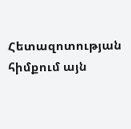Հետազոտության հիմքում այն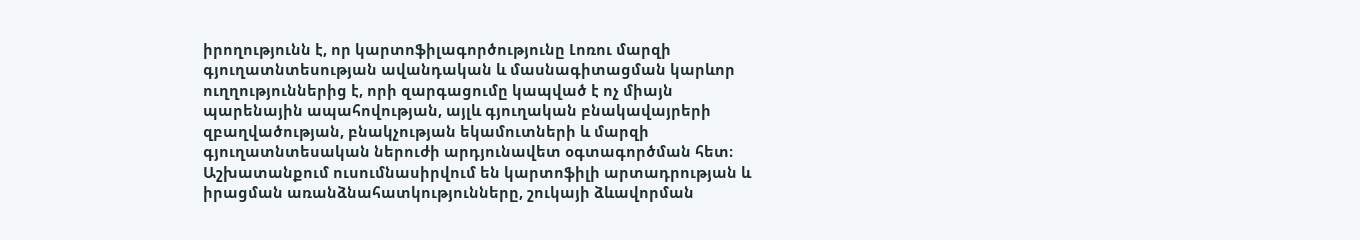իրողությունն է, որ կարտոֆիլագործությունը Լոռու մարզի գյուղատնտեսության ավանդական և մասնագիտացման կարևոր ուղղություններից է, որի զարգացումը կապված է ոչ միայն պարենային ապահովության, այլև գյուղական բնակավայրերի զբաղվածության, բնակչության եկամուտների և մարզի գյուղատնտեսական ներուժի արդյունավետ օգտագործման հետ։ Աշխատանքում ուսումնասիրվում են կարտոֆիլի արտադրության և իրացման առանձնահատկությունները, շուկայի ձևավորման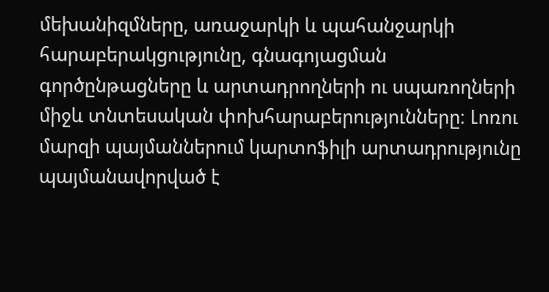մեխանիզմները, առաջարկի և պահանջարկի հարաբերակցությունը, գնագոյացման գործընթացները և արտադրողների ու սպառողների միջև տնտեսական փոխհարաբերությունները։ Լոռու մարզի պայմաններում կարտոֆիլի արտադրությունը պայմանավորված է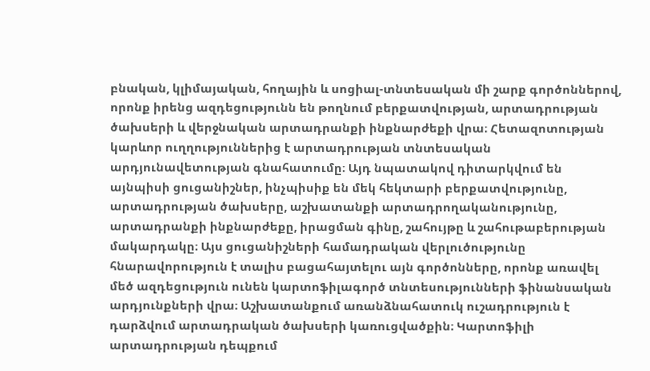բնական, կլիմայական, հողային և սոցիալ-տնտեսական մի շարք գործոններով, որոնք իրենց ազդեցությունն են թողնում բերքատվության, արտադրության ծախսերի և վերջնական արտադրանքի ինքնարժեքի վրա։ Հետազոտության կարևոր ուղղություններից է արտադրության տնտեսական արդյունավետության գնահատումը։ Այդ նպատակով դիտարկվում են այնպիսի ցուցանիշներ, ինչպիսիք են մեկ հեկտարի բերքատվությունը, արտադրության ծախսերը, աշխատանքի արտադրողականությունը, արտադրանքի ինքնարժեքը, իրացման գինը, շահույթը և շահութաբերության մակարդակը։ Այս ցուցանիշների համադրական վերլուծությունը հնարավորություն է տալիս բացահայտելու այն գործոնները, որոնք առավել մեծ ազդեցություն ունեն կարտոֆիլագործ տնտեսությունների ֆինանսական արդյունքների վրա։ Աշխատանքում առանձնահատուկ ուշադրություն է դարձվում արտադրական ծախսերի կառուցվածքին։ Կարտոֆիլի արտադրության դեպքում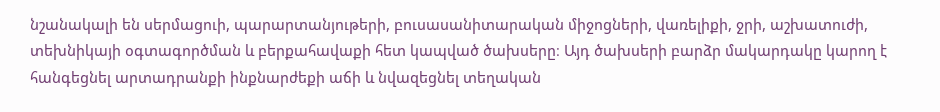նշանակալի են սերմացուի, պարարտանյութերի, բուսասանիտարական միջոցների, վառելիքի, ջրի, աշխատուժի, տեխնիկայի օգտագործման և բերքահավաքի հետ կապված ծախսերը։ Այդ ծախսերի բարձր մակարդակը կարող է հանգեցնել արտադրանքի ինքնարժեքի աճի և նվազեցնել տեղական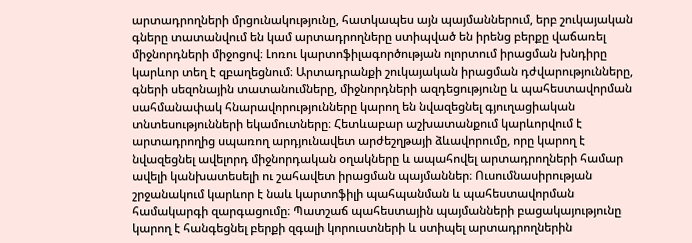արտադրողների մրցունակությունը, հատկապես այն պայմաններում, երբ շուկայական գները տատանվում են կամ արտադրողները ստիպված են իրենց բերքը վաճառել միջնորդների միջոցով։ Լոռու կարտոֆիլագործության ոլորտում իրացման խնդիրը կարևոր տեղ է զբաղեցնում։ Արտադրանքի շուկայական իրացման դժվարությունները, գների սեզոնային տատանումները, միջնորդների ազդեցությունը և պահեստավորման սահմանափակ հնարավորությունները կարող են նվազեցնել գյուղացիական տնտեսությունների եկամուտները։ Հետևաբար աշխատանքում կարևորվում է արտադրողից սպառող արդյունավետ արժեշղթայի ձևավորումը, որը կարող է նվազեցնել ավելորդ միջնորդական օղակները և ապահովել արտադրողների համար ավելի կանխատեսելի ու շահավետ իրացման պայմաններ։ Ուսումնասիրության շրջանակում կարևոր է նաև կարտոֆիլի պահպանման և պահեստավորման համակարգի զարգացումը։ Պատշաճ պահեստային պայմանների բացակայությունը կարող է հանգեցնել բերքի զգալի կորուստների և ստիպել արտադրողներին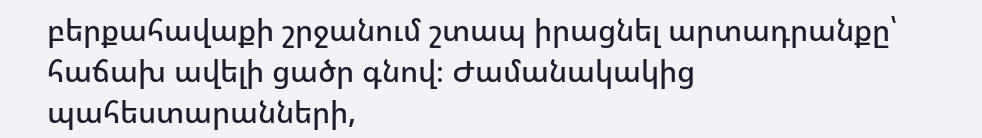բերքահավաքի շրջանում շտապ իրացնել արտադրանքը՝ հաճախ ավելի ցածր գնով։ Ժամանակակից պահեստարանների,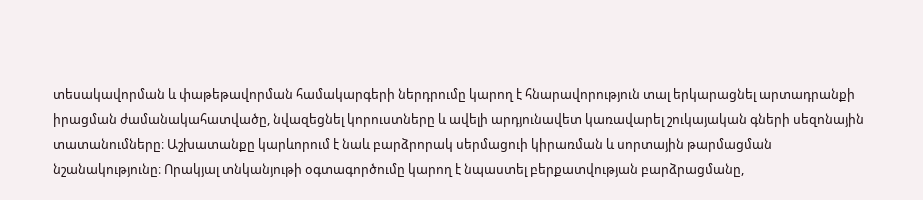տեսակավորման և փաթեթավորման համակարգերի ներդրումը կարող է հնարավորություն տալ երկարացնել արտադրանքի իրացման ժամանակահատվածը, նվազեցնել կորուստները և ավելի արդյունավետ կառավարել շուկայական գների սեզոնային տատանումները։ Աշխատանքը կարևորում է նաև բարձրորակ սերմացուի կիրառման և սորտային թարմացման նշանակությունը։ Որակյալ տնկանյութի օգտագործումը կարող է նպաստել բերքատվության բարձրացմանը,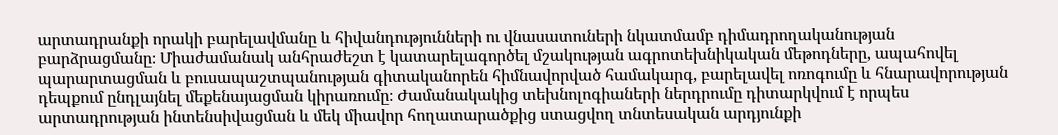արտադրանքի որակի բարելավմանը և հիվանդությունների ու վնասատուների նկատմամբ դիմադրողականության բարձրացմանը։ Միաժամանակ անհրաժեշտ է կատարելագործել մշակության ագրոտեխնիկական մեթոդները, ապահովել պարարտացման և բուսապաշտպանության գիտականորեն հիմնավորված համակարգ, բարելավել ոռոգումը և հնարավորության դեպքում ընդլայնել մեքենայացման կիրառումը։ Ժամանակակից տեխնոլոգիաների ներդրումը դիտարկվում է որպես արտադրության ինտենսիվացման և մեկ միավոր հողատարածքից ստացվող տնտեսական արդյունքի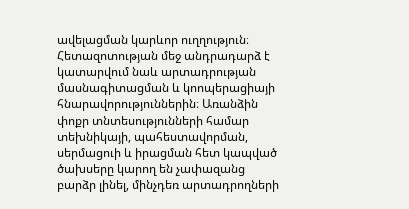ավելացման կարևոր ուղղություն։ Հետազոտության մեջ անդրադարձ է կատարվում նաև արտադրության մասնագիտացման և կոոպերացիայի հնարավորություններին։ Առանձին փոքր տնտեսությունների համար տեխնիկայի, պահեստավորման, սերմացուի և իրացման հետ կապված ծախսերը կարող են չափազանց բարձր լինել, մինչդեռ արտադրողների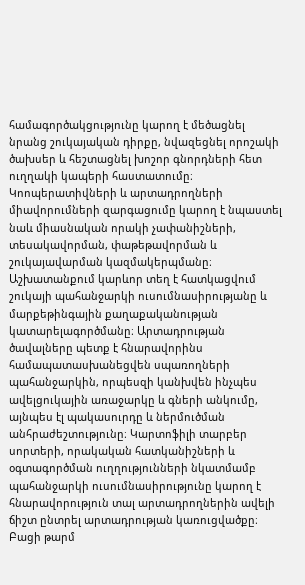համագործակցությունը կարող է մեծացնել նրանց շուկայական դիրքը, նվազեցնել որոշակի ծախսեր և հեշտացնել խոշոր գնորդների հետ ուղղակի կապերի հաստատումը։ Կոոպերատիվների և արտադրողների միավորումների զարգացումը կարող է նպաստել նաև միասնական որակի չափանիշների, տեսակավորման, փաթեթավորման և շուկայավարման կազմակերպմանը։ Աշխատանքում կարևոր տեղ է հատկացվում շուկայի պահանջարկի ուսումնասիրությանը և մարքեթինգային քաղաքականության կատարելագործմանը։ Արտադրության ծավալները պետք է հնարավորինս համապատասխանեցվեն սպառողների պահանջարկին, որպեսզի կանխվեն ինչպես ավելցուկային առաջարկը և գների անկումը, այնպես էլ պակասուրդը և ներմուծման անհրաժեշտությունը։ Կարտոֆիլի տարբեր սորտերի, որակական հատկանիշների և օգտագործման ուղղությունների նկատմամբ պահանջարկի ուսումնասիրությունը կարող է հնարավորություն տալ արտադրողներին ավելի ճիշտ ընտրել արտադրության կառուցվածքը։ Բացի թարմ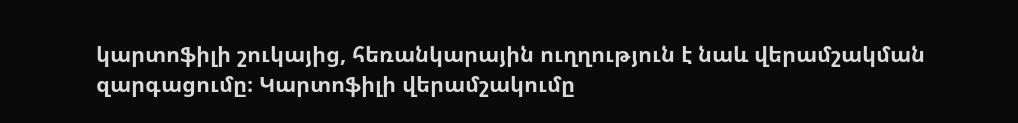կարտոֆիլի շուկայից, հեռանկարային ուղղություն է նաև վերամշակման զարգացումը։ Կարտոֆիլի վերամշակումը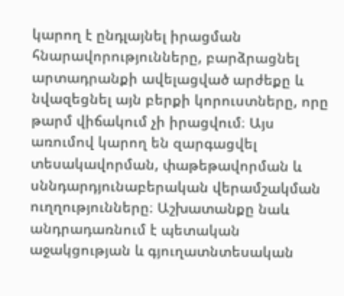կարող է ընդլայնել իրացման հնարավորությունները, բարձրացնել արտադրանքի ավելացված արժեքը և նվազեցնել այն բերքի կորուստները, որը թարմ վիճակում չի իրացվում։ Այս առումով կարող են զարգացվել տեսակավորման, փաթեթավորման և սննդարդյունաբերական վերամշակման ուղղությունները։ Աշխատանքը նաև անդրադառնում է պետական աջակցության և գյուղատնտեսական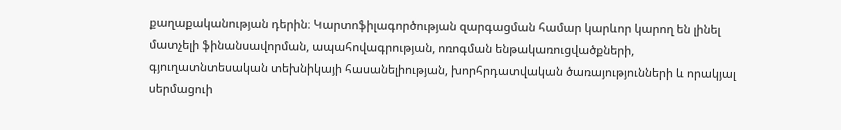քաղաքականության դերին։ Կարտոֆիլագործության զարգացման համար կարևոր կարող են լինել մատչելի ֆինանսավորման, ապահովագրության, ոռոգման ենթակառուցվածքների, գյուղատնտեսական տեխնիկայի հասանելիության, խորհրդատվական ծառայությունների և որակյալ սերմացուի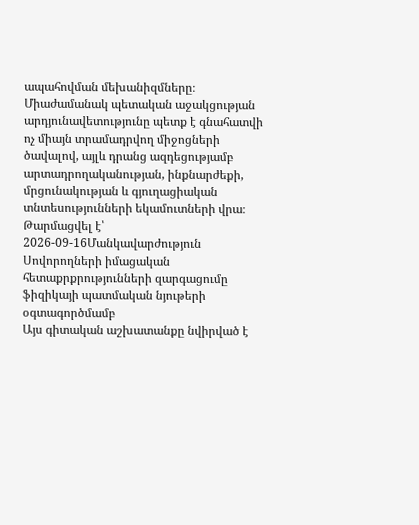ապահովման մեխանիզմները։ Միաժամանակ պետական աջակցության արդյունավետությունը պետք է գնահատվի ոչ միայն տրամադրվող միջոցների ծավալով, այլև դրանց ազդեցությամբ արտադրողականության, ինքնարժեքի, մրցունակության և գյուղացիական տնտեսությունների եկամուտների վրա։
Թարմացվել է՝ 2026-09-16Մանկավարժություն
Սովորողների իմացական հետաքրքրությունների զարգացումը ֆիզիկայի պատմական նյութերի օգտագործմամբ
Այս գիտական աշխատանքը նվիրված է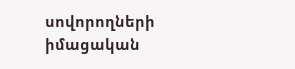սովորողների իմացական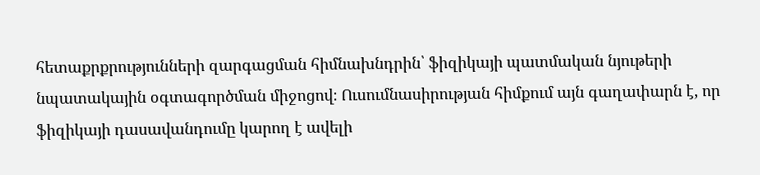հետաքրքրությունների զարգացման հիմնախնդրին՝ ֆիզիկայի պատմական նյութերի նպատակային օգտագործման միջոցով։ Ուսումնասիրության հիմքում այն գաղափարն է, որ ֆիզիկայի դասավանդումը կարող է ավելի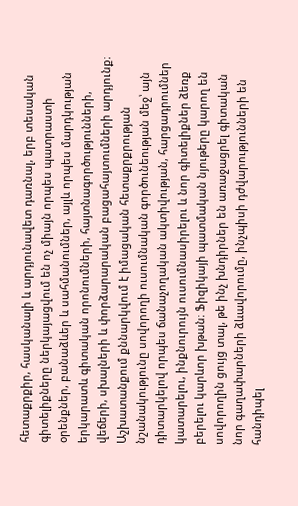հետաքրքիր, հասկանալի և արդյունավետ դառնալ, երբ տեսական գիտելիքները ներկայացվում են ոչ միայն որպես պատրաստի օրենքներ, բանաձևեր և սահմանումներ, այլև որպես մարդկության երկարատև գիտական որոնումների, հայտնագործությունների, վեճերի, սխալների և փորձարարական բացահայտումների արդյունք։ Աշխատանքում քննարկվում է իմացական հետաքրքրության նշանակությունը սովորողի ուսումնական գործունեության մեջ՝ այն դիտարկելով որպես ճանաչողական ակտիվության, հարցադրումներ կատարելու, ինքնուրույն ուսումնասիրելու և նոր գիտելիքներ ձեռք բերելու կարևոր խթան։ Ֆիզիկայի պատմական նյութերը կարող են սովորողին ցույց տալ, թե ինչ խնդիրներ են առաջացրել գիտական նոր գաղափարների ձևավորումը, ինչպիսի դժվարությունների են հանդիպել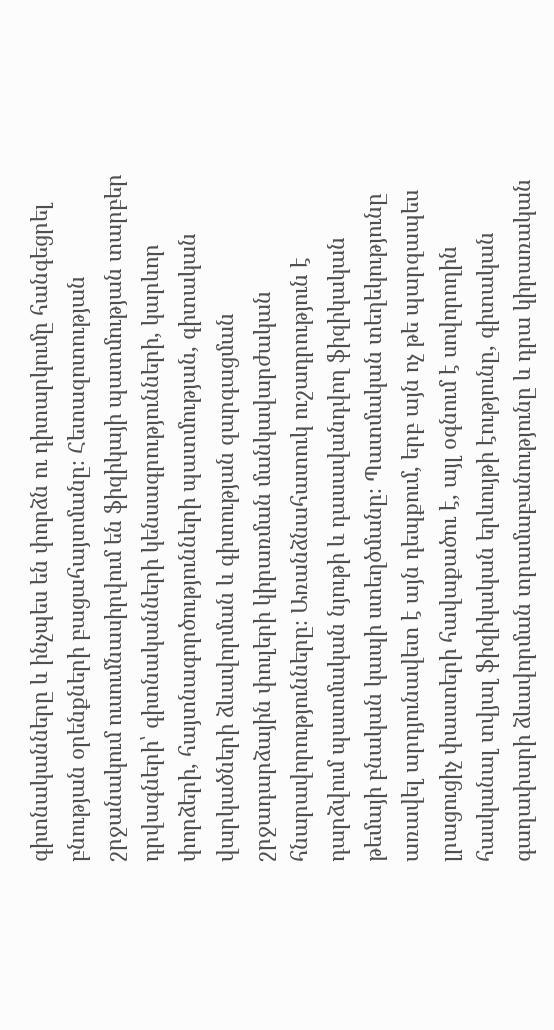գիտնականները և ինչպես են փորձն ու դիտարկումը հանգեցրել բնության օրենքների բացահայտմանը։ Հետազոտության շրջանակում ուսումնասիրվում են ֆիզիկայի պատմության տարբեր դրվագների՝ գիտնականների կենսագրությունների, կարևոր փորձերի, հայտնագործությունների պատմության, գիտական վարկածների ձևավորման և գիտության զարգացման շրջադարձային փուլերի կիրառման մանկավարժական հնարավորությունները։ Առանձնահատուկ ուշադրություն է դարձվում պատմական նյութի և դասավանդվող ֆիզիկական թեմայի բնական կապի ստեղծմանը։ Պատմական տեղեկությունը առավել արդյունավետ է այն դեպքում, երբ այն ոչ թե պարզապես լրացուցիչ փաստերի հավաքածու է, այլ օգնում է սովորողին հասկանալ տվյալ ֆիզիկական երևույթի էությունը, գիտական գաղափարի ձևավորման տրամաբանությունը և դրա կիրառական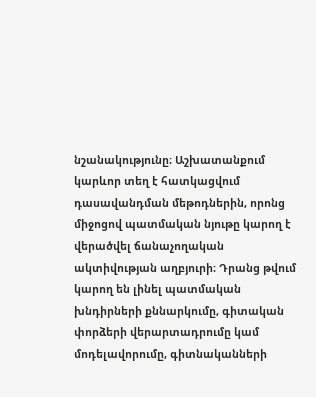նշանակությունը։ Աշխատանքում կարևոր տեղ է հատկացվում դասավանդման մեթոդներին, որոնց միջոցով պատմական նյութը կարող է վերածվել ճանաչողական ակտիվության աղբյուրի։ Դրանց թվում կարող են լինել պատմական խնդիրների քննարկումը, գիտական փորձերի վերարտադրումը կամ մոդելավորումը, գիտնականների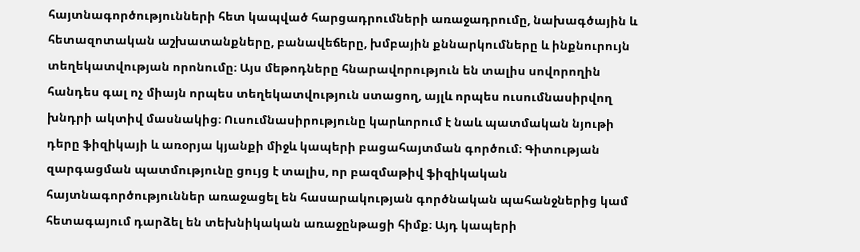հայտնագործությունների հետ կապված հարցադրումների առաջադրումը, նախագծային և հետազոտական աշխատանքները, բանավեճերը, խմբային քննարկումները և ինքնուրույն տեղեկատվության որոնումը։ Այս մեթոդները հնարավորություն են տալիս սովորողին հանդես գալ ոչ միայն որպես տեղեկատվություն ստացող, այլև որպես ուսումնասիրվող խնդրի ակտիվ մասնակից։ Ուսումնասիրությունը կարևորում է նաև պատմական նյութի դերը ֆիզիկայի և առօրյա կյանքի միջև կապերի բացահայտման գործում։ Գիտության զարգացման պատմությունը ցույց է տալիս, որ բազմաթիվ ֆիզիկական հայտնագործություններ առաջացել են հասարակության գործնական պահանջներից կամ հետագայում դարձել են տեխնիկական առաջընթացի հիմք։ Այդ կապերի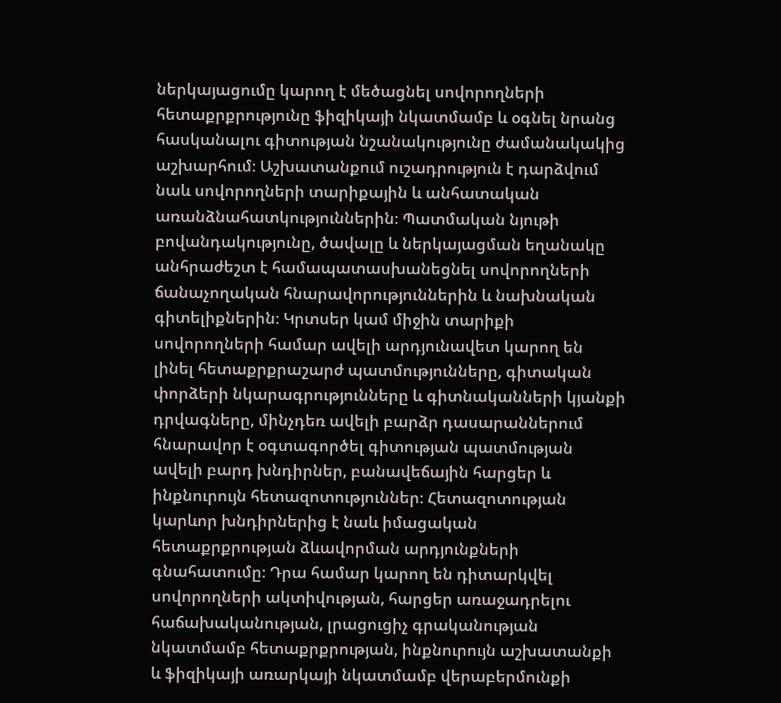ներկայացումը կարող է մեծացնել սովորողների հետաքրքրությունը ֆիզիկայի նկատմամբ և օգնել նրանց հասկանալու գիտության նշանակությունը ժամանակակից աշխարհում։ Աշխատանքում ուշադրություն է դարձվում նաև սովորողների տարիքային և անհատական առանձնահատկություններին։ Պատմական նյութի բովանդակությունը, ծավալը և ներկայացման եղանակը անհրաժեշտ է համապատասխանեցնել սովորողների ճանաչողական հնարավորություններին և նախնական գիտելիքներին։ Կրտսեր կամ միջին տարիքի սովորողների համար ավելի արդյունավետ կարող են լինել հետաքրքրաշարժ պատմությունները, գիտական փորձերի նկարագրությունները և գիտնականների կյանքի դրվագները, մինչդեռ ավելի բարձր դասարաններում հնարավոր է օգտագործել գիտության պատմության ավելի բարդ խնդիրներ, բանավեճային հարցեր և ինքնուրույն հետազոտություններ։ Հետազոտության կարևոր խնդիրներից է նաև իմացական հետաքրքրության ձևավորման արդյունքների գնահատումը։ Դրա համար կարող են դիտարկվել սովորողների ակտիվության, հարցեր առաջադրելու հաճախականության, լրացուցիչ գրականության նկատմամբ հետաքրքրության, ինքնուրույն աշխատանքի և ֆիզիկայի առարկայի նկատմամբ վերաբերմունքի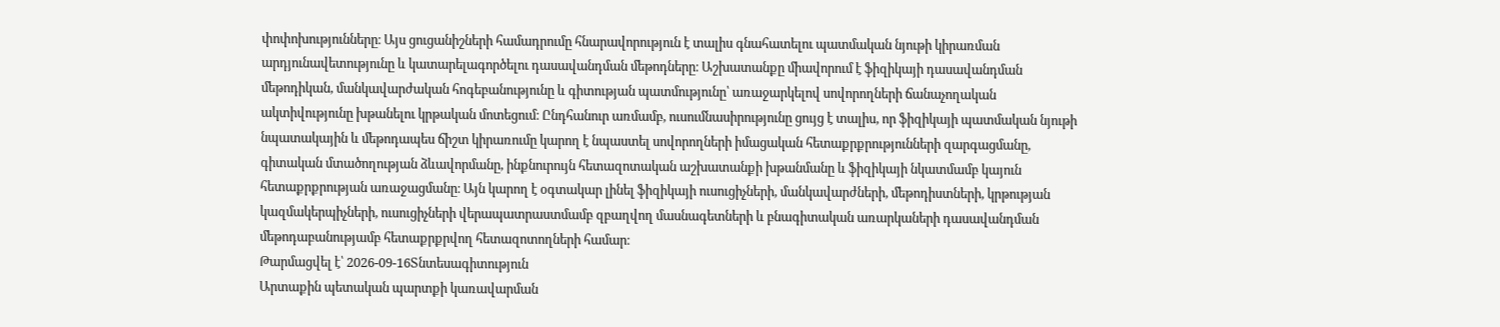փոփոխությունները։ Այս ցուցանիշների համադրումը հնարավորություն է տալիս գնահատելու պատմական նյութի կիրառման արդյունավետությունը և կատարելագործելու դասավանդման մեթոդները։ Աշխատանքը միավորում է ֆիզիկայի դասավանդման մեթոդիկան, մանկավարժական հոգեբանությունը և գիտության պատմությունը՝ առաջարկելով սովորողների ճանաչողական ակտիվությունը խթանելու կրթական մոտեցում։ Ընդհանուր առմամբ, ուսումնասիրությունը ցույց է տալիս, որ ֆիզիկայի պատմական նյութի նպատակային և մեթոդապես ճիշտ կիրառումը կարող է նպաստել սովորողների իմացական հետաքրքրությունների զարգացմանը, գիտական մտածողության ձևավորմանը, ինքնուրույն հետազոտական աշխատանքի խթանմանը և ֆիզիկայի նկատմամբ կայուն հետաքրքրության առաջացմանը։ Այն կարող է օգտակար լինել ֆիզիկայի ուսուցիչների, մանկավարժների, մեթոդիստների, կրթության կազմակերպիչների, ուսուցիչների վերապատրաստմամբ զբաղվող մասնագետների և բնագիտական առարկաների դասավանդման մեթոդաբանությամբ հետաքրքրվող հետազոտողների համար։
Թարմացվել է՝ 2026-09-16Տնտեսագիտություն
Արտաքին պետական պարտքի կառավարման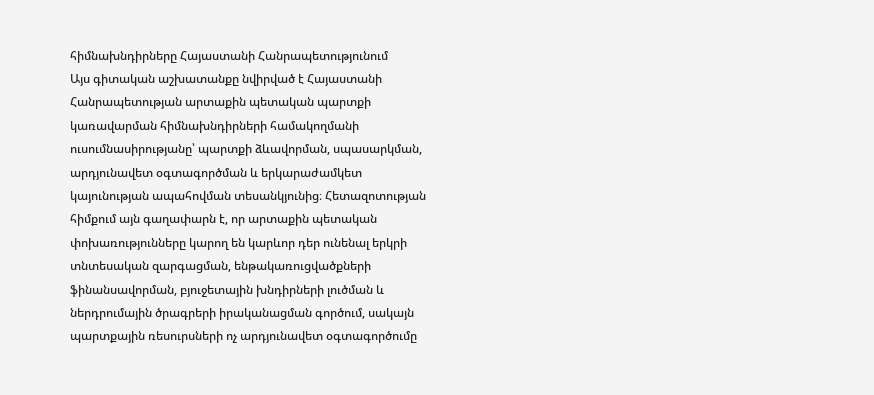հիմնախնդիրները Հայաստանի Հանրապետությունում
Այս գիտական աշխատանքը նվիրված է Հայաստանի Հանրապետության արտաքին պետական պարտքի կառավարման հիմնախնդիրների համակողմանի ուսումնասիրությանը՝ պարտքի ձևավորման, սպասարկման, արդյունավետ օգտագործման և երկարաժամկետ կայունության ապահովման տեսանկյունից։ Հետազոտության հիմքում այն գաղափարն է, որ արտաքին պետական փոխառությունները կարող են կարևոր դեր ունենալ երկրի տնտեսական զարգացման, ենթակառուցվածքների ֆինանսավորման, բյուջետային խնդիրների լուծման և ներդրումային ծրագրերի իրականացման գործում, սակայն պարտքային ռեսուրսների ոչ արդյունավետ օգտագործումը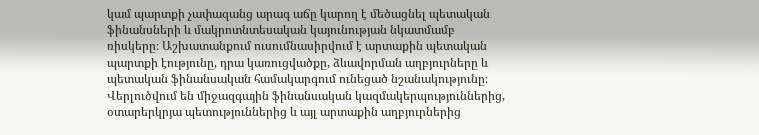կամ պարտքի չափազանց արագ աճը կարող է մեծացնել պետական ֆինանսների և մակրոտնտեսական կայունության նկատմամբ ռիսկերը։ Աշխատանքում ուսումնասիրվում է արտաքին պետական պարտքի էությունը, դրա կառուցվածքը, ձևավորման աղբյուրները և պետական ֆինանսական համակարգում ունեցած նշանակությունը։ Վերլուծվում են միջազգային ֆինանսական կազմակերպություններից, օտարերկրյա պետություններից և այլ արտաքին աղբյուրներից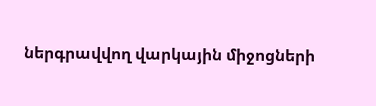ներգրավվող վարկային միջոցների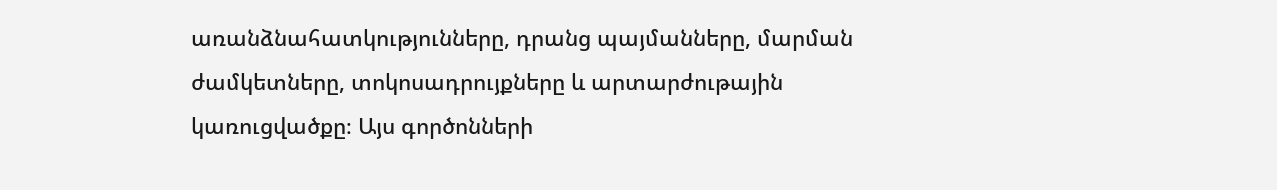առանձնահատկությունները, դրանց պայմանները, մարման ժամկետները, տոկոսադրույքները և արտարժութային կառուցվածքը։ Այս գործոնների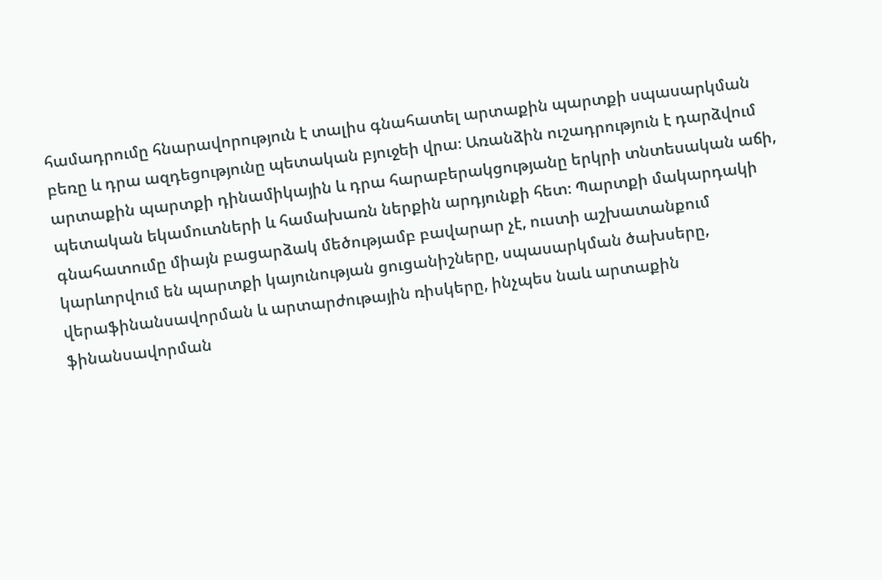համադրումը հնարավորություն է տալիս գնահատել արտաքին պարտքի սպասարկման բեռը և դրա ազդեցությունը պետական բյուջեի վրա։ Առանձին ուշադրություն է դարձվում արտաքին պարտքի դինամիկային և դրա հարաբերակցությանը երկրի տնտեսական աճի, պետական եկամուտների և համախառն ներքին արդյունքի հետ։ Պարտքի մակարդակի գնահատումը միայն բացարձակ մեծությամբ բավարար չէ, ուստի աշխատանքում կարևորվում են պարտքի կայունության ցուցանիշները, սպասարկման ծախսերը, վերաֆինանսավորման և արտարժութային ռիսկերը, ինչպես նաև արտաքին ֆինանսավորման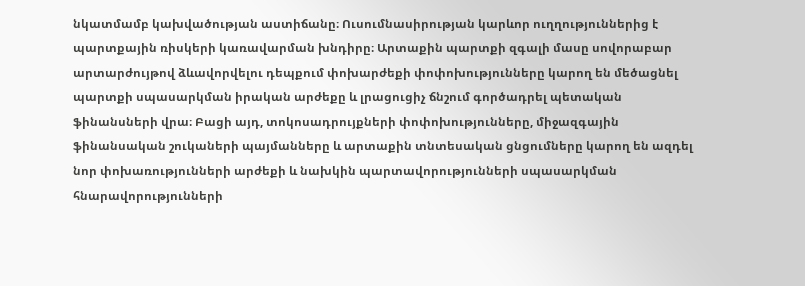նկատմամբ կախվածության աստիճանը։ Ուսումնասիրության կարևոր ուղղություններից է պարտքային ռիսկերի կառավարման խնդիրը։ Արտաքին պարտքի զգալի մասը սովորաբար արտարժույթով ձևավորվելու դեպքում փոխարժեքի փոփոխությունները կարող են մեծացնել պարտքի սպասարկման իրական արժեքը և լրացուցիչ ճնշում գործադրել պետական ֆինանսների վրա։ Բացի այդ, տոկոսադրույքների փոփոխությունները, միջազգային ֆինանսական շուկաների պայմանները և արտաքին տնտեսական ցնցումները կարող են ազդել նոր փոխառությունների արժեքի և նախկին պարտավորությունների սպասարկման հնարավորությունների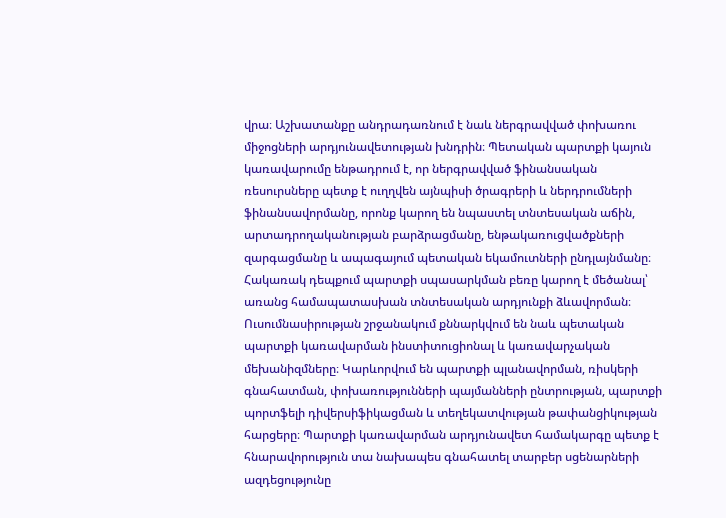վրա։ Աշխատանքը անդրադառնում է նաև ներգրավված փոխառու միջոցների արդյունավետության խնդրին։ Պետական պարտքի կայուն կառավարումը ենթադրում է, որ ներգրավված ֆինանսական ռեսուրսները պետք է ուղղվեն այնպիսի ծրագրերի և ներդրումների ֆինանսավորմանը, որոնք կարող են նպաստել տնտեսական աճին, արտադրողականության բարձրացմանը, ենթակառուցվածքների զարգացմանը և ապագայում պետական եկամուտների ընդլայնմանը։ Հակառակ դեպքում պարտքի սպասարկման բեռը կարող է մեծանալ՝ առանց համապատասխան տնտեսական արդյունքի ձևավորման։ Ուսումնասիրության շրջանակում քննարկվում են նաև պետական պարտքի կառավարման ինստիտուցիոնալ և կառավարչական մեխանիզմները։ Կարևորվում են պարտքի պլանավորման, ռիսկերի գնահատման, փոխառությունների պայմանների ընտրության, պարտքի պորտֆելի դիվերսիֆիկացման և տեղեկատվության թափանցիկության հարցերը։ Պարտքի կառավարման արդյունավետ համակարգը պետք է հնարավորություն տա նախապես գնահատել տարբեր սցենարների ազդեցությունը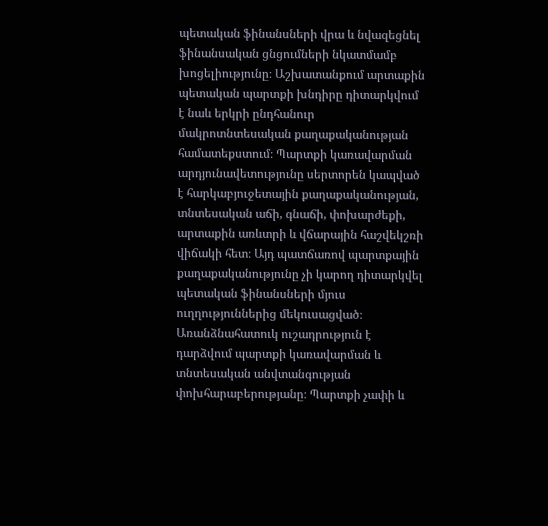պետական ֆինանսների վրա և նվազեցնել ֆինանսական ցնցումների նկատմամբ խոցելիությունը։ Աշխատանքում արտաքին պետական պարտքի խնդիրը դիտարկվում է նաև երկրի ընդհանուր մակրոտնտեսական քաղաքականության համատեքստում։ Պարտքի կառավարման արդյունավետությունը սերտորեն կապված է հարկաբյուջետային քաղաքականության, տնտեսական աճի, գնաճի, փոխարժեքի, արտաքին առևտրի և վճարային հաշվեկշռի վիճակի հետ։ Այդ պատճառով պարտքային քաղաքականությունը չի կարող դիտարկվել պետական ֆինանսների մյուս ուղղություններից մեկուսացված։ Առանձնահատուկ ուշադրություն է դարձվում պարտքի կառավարման և տնտեսական անվտանգության փոխհարաբերությանը։ Պարտքի չափի և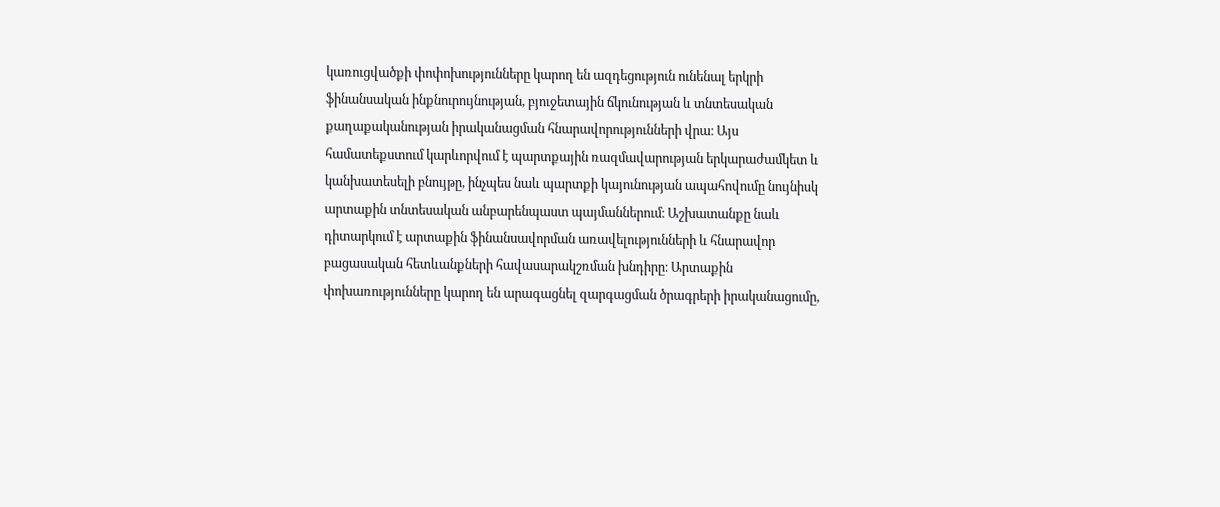կառուցվածքի փոփոխությունները կարող են ազդեցություն ունենալ երկրի ֆինանսական ինքնուրույնության, բյուջետային ճկունության և տնտեսական քաղաքականության իրականացման հնարավորությունների վրա։ Այս համատեքստում կարևորվում է պարտքային ռազմավարության երկարաժամկետ և կանխատեսելի բնույթը, ինչպես նաև պարտքի կայունության ապահովումը նույնիսկ արտաքին տնտեսական անբարենպաստ պայմաններում։ Աշխատանքը նաև դիտարկում է արտաքին ֆինանսավորման առավելությունների և հնարավոր բացասական հետևանքների հավասարակշռման խնդիրը։ Արտաքին փոխառությունները կարող են արագացնել զարգացման ծրագրերի իրականացումը,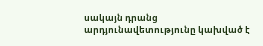սակայն դրանց արդյունավետությունը կախված է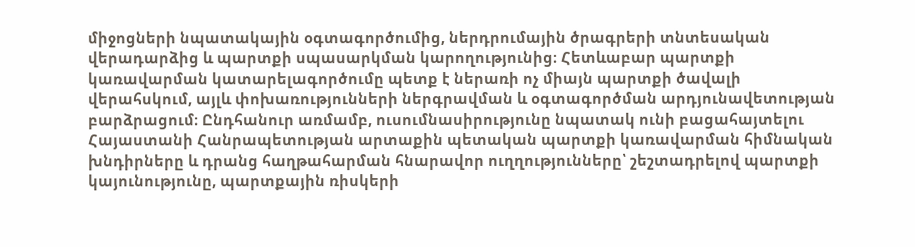միջոցների նպատակային օգտագործումից, ներդրումային ծրագրերի տնտեսական վերադարձից և պարտքի սպասարկման կարողությունից։ Հետևաբար պարտքի կառավարման կատարելագործումը պետք է ներառի ոչ միայն պարտքի ծավալի վերահսկում, այլև փոխառությունների ներգրավման և օգտագործման արդյունավետության բարձրացում։ Ընդհանուր առմամբ, ուսումնասիրությունը նպատակ ունի բացահայտելու Հայաստանի Հանրապետության արտաքին պետական պարտքի կառավարման հիմնական խնդիրները և դրանց հաղթահարման հնարավոր ուղղությունները՝ շեշտադրելով պարտքի կայունությունը, պարտքային ռիսկերի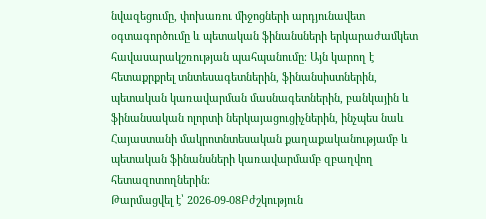նվազեցումը, փոխառու միջոցների արդյունավետ օգտագործումը և պետական ֆինանսների երկարաժամկետ հավասարակշռության պահպանումը։ Այն կարող է հետաքրքրել տնտեսագետներին, ֆինանսիստներին, պետական կառավարման մասնագետներին, բանկային և ֆինանսական ոլորտի ներկայացուցիչներին, ինչպես նաև Հայաստանի մակրոտնտեսական քաղաքականությամբ և պետական ֆինանսների կառավարմամբ զբաղվող հետազոտողներին։
Թարմացվել է՝ 2026-09-08Բժշկություն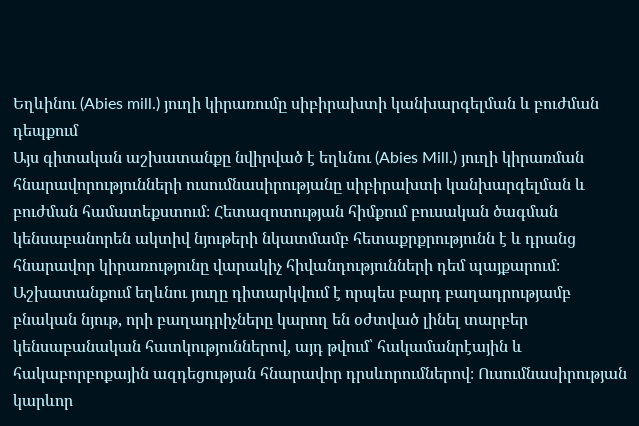Եղևինու (Abies mill.) յուղի կիրառումը սիբիրախտի կանխարգելման և բուժման դեպքում
Այս գիտական աշխատանքը նվիրված է եղևնու (Abies Mill.) յուղի կիրառման հնարավորությունների ուսումնասիրությանը սիբիրախտի կանխարգելման և բուժման համատեքստում։ Հետազոտության հիմքում բուսական ծագման կենսաբանորեն ակտիվ նյութերի նկատմամբ հետաքրքրությունն է և դրանց հնարավոր կիրառությունը վարակիչ հիվանդությունների դեմ պայքարում։ Աշխատանքում եղևնու յուղը դիտարկվում է որպես բարդ բաղադրությամբ բնական նյութ, որի բաղադրիչները կարող են օժտված լինել տարբեր կենսաբանական հատկություններով, այդ թվում՝ հակամանրէային և հակաբորբոքային ազդեցության հնարավոր դրսևորումներով։ Ուսումնասիրության կարևոր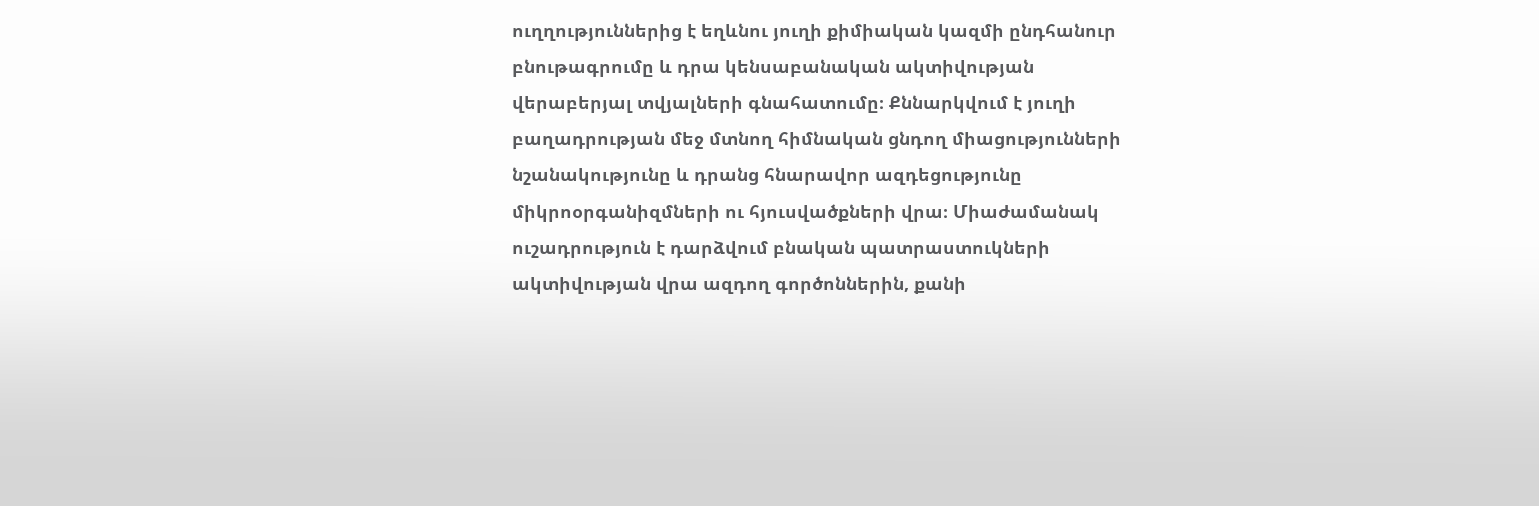ուղղություններից է եղևնու յուղի քիմիական կազմի ընդհանուր բնութագրումը և դրա կենսաբանական ակտիվության վերաբերյալ տվյալների գնահատումը։ Քննարկվում է յուղի բաղադրության մեջ մտնող հիմնական ցնդող միացությունների նշանակությունը և դրանց հնարավոր ազդեցությունը միկրոօրգանիզմների ու հյուսվածքների վրա։ Միաժամանակ ուշադրություն է դարձվում բնական պատրաստուկների ակտիվության վրա ազդող գործոններին, քանի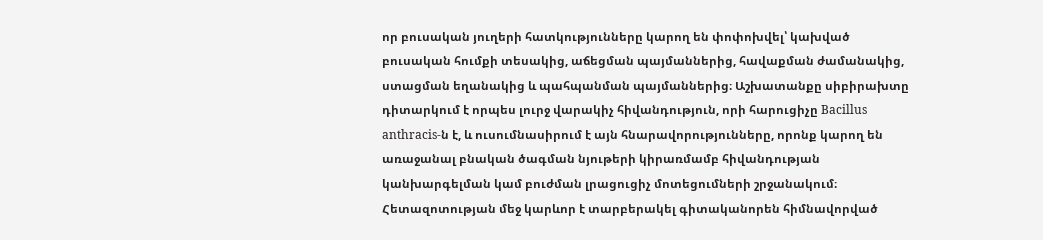որ բուսական յուղերի հատկությունները կարող են փոփոխվել՝ կախված բուսական հումքի տեսակից, աճեցման պայմաններից, հավաքման ժամանակից, ստացման եղանակից և պահպանման պայմաններից։ Աշխատանքը սիբիրախտը դիտարկում է որպես լուրջ վարակիչ հիվանդություն, որի հարուցիչը Bacillus anthracis-ն է, և ուսումնասիրում է այն հնարավորությունները, որոնք կարող են առաջանալ բնական ծագման նյութերի կիրառմամբ հիվանդության կանխարգելման կամ բուժման լրացուցիչ մոտեցումների շրջանակում։ Հետազոտության մեջ կարևոր է տարբերակել գիտականորեն հիմնավորված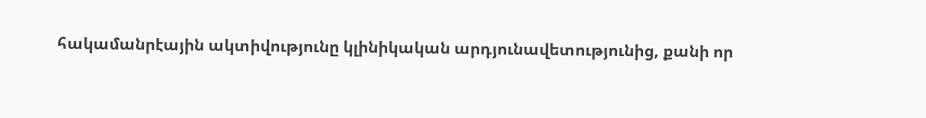հակամանրէային ակտիվությունը կլինիկական արդյունավետությունից, քանի որ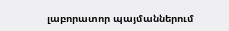լաբորատոր պայմաններում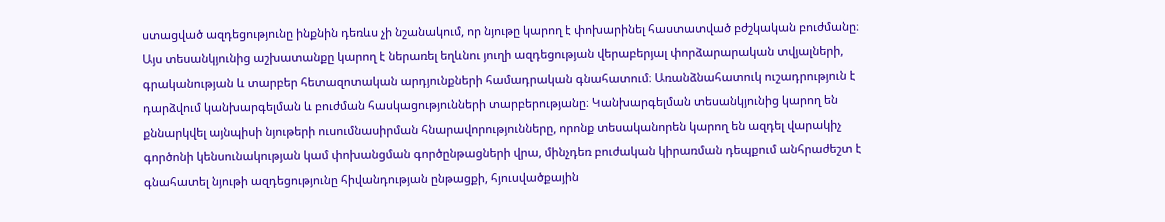ստացված ազդեցությունը ինքնին դեռևս չի նշանակում, որ նյութը կարող է փոխարինել հաստատված բժշկական բուժմանը։ Այս տեսանկյունից աշխատանքը կարող է ներառել եղևնու յուղի ազդեցության վերաբերյալ փորձարարական տվյալների, գրականության և տարբեր հետազոտական արդյունքների համադրական գնահատում։ Առանձնահատուկ ուշադրություն է դարձվում կանխարգելման և բուժման հասկացությունների տարբերությանը։ Կանխարգելման տեսանկյունից կարող են քննարկվել այնպիսի նյութերի ուսումնասիրման հնարավորությունները, որոնք տեսականորեն կարող են ազդել վարակիչ գործոնի կենսունակության կամ փոխանցման գործընթացների վրա, մինչդեռ բուժական կիրառման դեպքում անհրաժեշտ է գնահատել նյութի ազդեցությունը հիվանդության ընթացքի, հյուսվածքային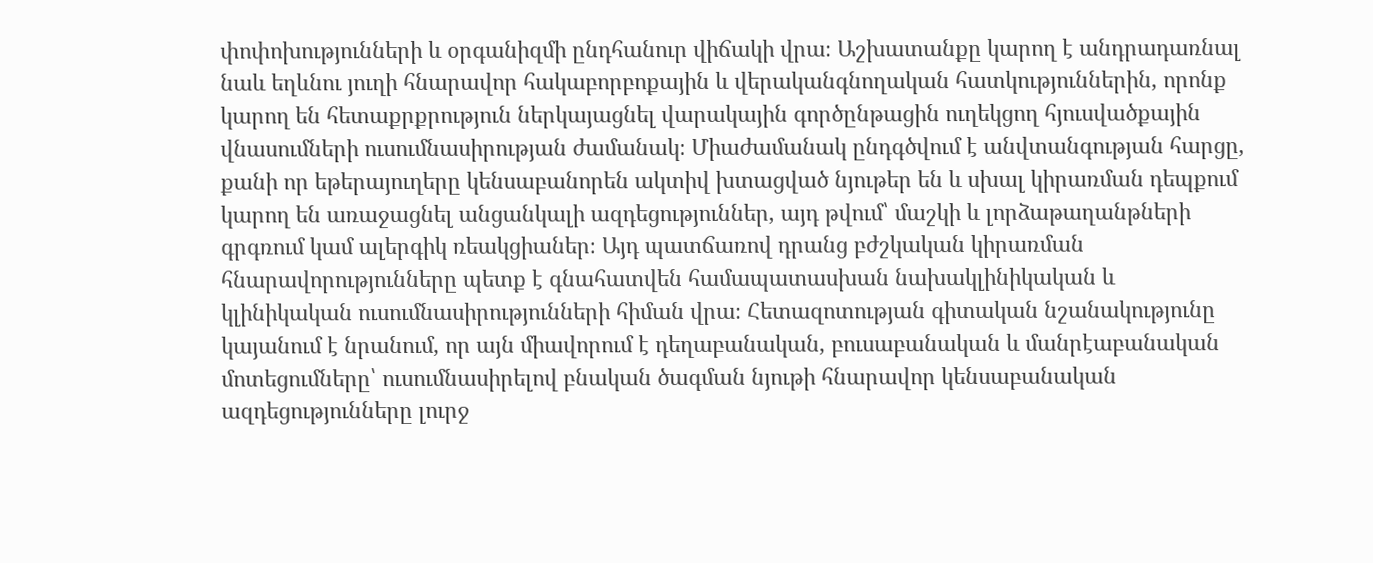փոփոխությունների և օրգանիզմի ընդհանուր վիճակի վրա։ Աշխատանքը կարող է անդրադառնալ նաև եղևնու յուղի հնարավոր հակաբորբոքային և վերականգնողական հատկություններին, որոնք կարող են հետաքրքրություն ներկայացնել վարակային գործընթացին ուղեկցող հյուսվածքային վնասումների ուսումնասիրության ժամանակ։ Միաժամանակ ընդգծվում է անվտանգության հարցը, քանի որ եթերայուղերը կենսաբանորեն ակտիվ խտացված նյութեր են և սխալ կիրառման դեպքում կարող են առաջացնել անցանկալի ազդեցություններ, այդ թվում՝ մաշկի և լորձաթաղանթների գրգռում կամ ալերգիկ ռեակցիաներ։ Այդ պատճառով դրանց բժշկական կիրառման հնարավորությունները պետք է գնահատվեն համապատասխան նախակլինիկական և կլինիկական ուսումնասիրությունների հիման վրա։ Հետազոտության գիտական նշանակությունը կայանում է նրանում, որ այն միավորում է դեղաբանական, բուսաբանական և մանրէաբանական մոտեցումները՝ ուսումնասիրելով բնական ծագման նյութի հնարավոր կենսաբանական ազդեցությունները լուրջ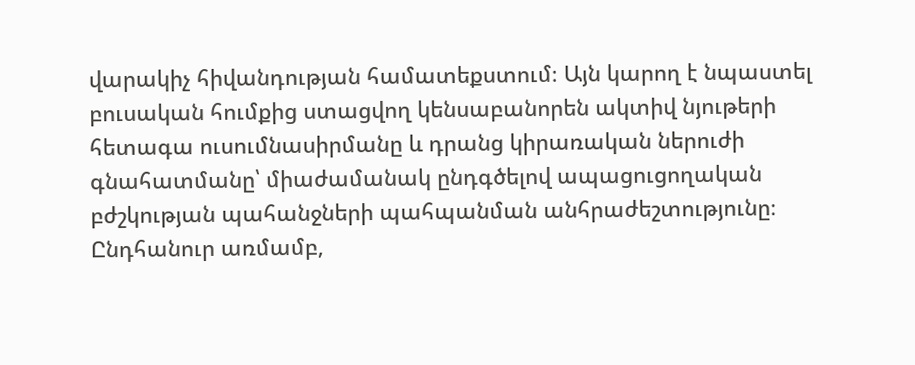վարակիչ հիվանդության համատեքստում։ Այն կարող է նպաստել բուսական հումքից ստացվող կենսաբանորեն ակտիվ նյութերի հետագա ուսումնասիրմանը և դրանց կիրառական ներուժի գնահատմանը՝ միաժամանակ ընդգծելով ապացուցողական բժշկության պահանջների պահպանման անհրաժեշտությունը։ Ընդհանուր առմամբ,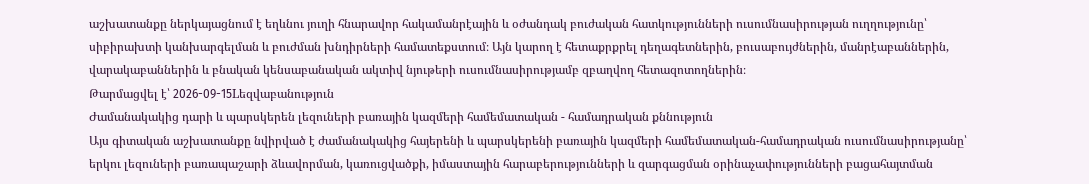աշխատանքը ներկայացնում է եղևնու յուղի հնարավոր հակամանրէային և օժանդակ բուժական հատկությունների ուսումնասիրության ուղղությունը՝ սիբիրախտի կանխարգելման և բուժման խնդիրների համատեքստում։ Այն կարող է հետաքրքրել դեղագետներին, բուսաբույժներին, մանրէաբաններին, վարակաբաններին և բնական կենսաբանական ակտիվ նյութերի ուսումնասիրությամբ զբաղվող հետազոտողներին։
Թարմացվել է՝ 2026-09-15Lեզվաբանություն
Ժամանակակից դարի և պարսկերեն լեզուների բառային կազմերի համեմատական - համադրական քննություն
Այս գիտական աշխատանքը նվիրված է ժամանակակից հայերենի և պարսկերենի բառային կազմերի համեմատական-համադրական ուսումնասիրությանը՝ երկու լեզուների բառապաշարի ձևավորման, կառուցվածքի, իմաստային հարաբերությունների և զարգացման օրինաչափությունների բացահայտման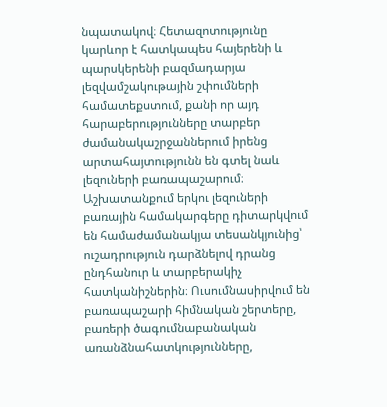նպատակով։ Հետազոտությունը կարևոր է հատկապես հայերենի և պարսկերենի բազմադարյա լեզվամշակութային շփումների համատեքստում, քանի որ այդ հարաբերությունները տարբեր ժամանակաշրջաններում իրենց արտահայտությունն են գտել նաև լեզուների բառապաշարում։ Աշխատանքում երկու լեզուների բառային համակարգերը դիտարկվում են համաժամանակյա տեսանկյունից՝ ուշադրություն դարձնելով դրանց ընդհանուր և տարբերակիչ հատկանիշներին։ Ուսումնասիրվում են բառապաշարի հիմնական շերտերը, բառերի ծագումնաբանական առանձնահատկությունները,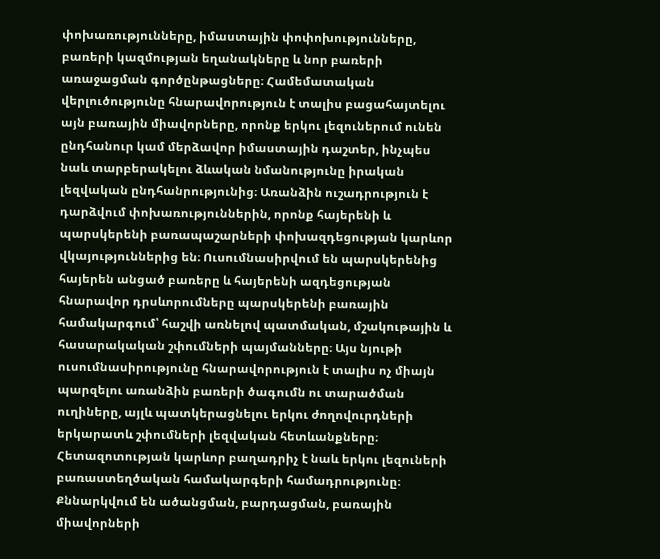փոխառությունները, իմաստային փոփոխությունները, բառերի կազմության եղանակները և նոր բառերի առաջացման գործընթացները։ Համեմատական վերլուծությունը հնարավորություն է տալիս բացահայտելու այն բառային միավորները, որոնք երկու լեզուներում ունեն ընդհանուր կամ մերձավոր իմաստային դաշտեր, ինչպես նաև տարբերակելու ձևական նմանությունը իրական լեզվական ընդհանրությունից։ Առանձին ուշադրություն է դարձվում փոխառություններին, որոնք հայերենի և պարսկերենի բառապաշարների փոխազդեցության կարևոր վկայություններից են։ Ուսումնասիրվում են պարսկերենից հայերեն անցած բառերը և հայերենի ազդեցության հնարավոր դրսևորումները պարսկերենի բառային համակարգում՝ հաշվի առնելով պատմական, մշակութային և հասարակական շփումների պայմանները։ Այս նյութի ուսումնասիրությունը հնարավորություն է տալիս ոչ միայն պարզելու առանձին բառերի ծագումն ու տարածման ուղիները, այլև պատկերացնելու երկու ժողովուրդների երկարատև շփումների լեզվական հետևանքները։ Հետազոտության կարևոր բաղադրիչ է նաև երկու լեզուների բառաստեղծական համակարգերի համադրությունը։ Քննարկվում են ածանցման, բարդացման, բառային միավորների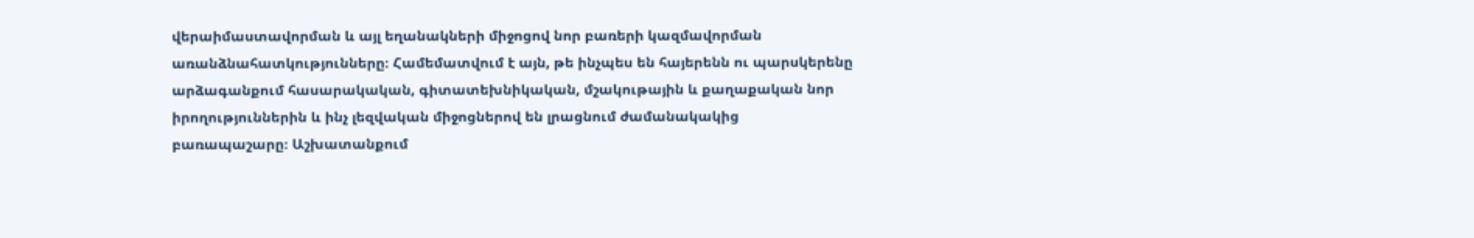վերաիմաստավորման և այլ եղանակների միջոցով նոր բառերի կազմավորման առանձնահատկությունները։ Համեմատվում է այն, թե ինչպես են հայերենն ու պարսկերենը արձագանքում հասարակական, գիտատեխնիկական, մշակութային և քաղաքական նոր իրողություններին և ինչ լեզվական միջոցներով են լրացնում ժամանակակից բառապաշարը։ Աշխատանքում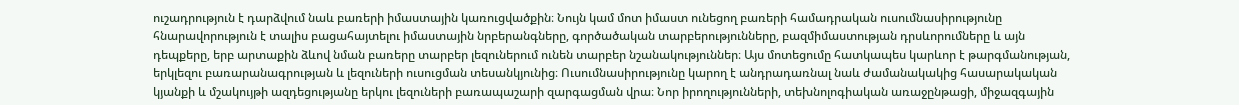ուշադրություն է դարձվում նաև բառերի իմաստային կառուցվածքին։ Նույն կամ մոտ իմաստ ունեցող բառերի համադրական ուսումնասիրությունը հնարավորություն է տալիս բացահայտելու իմաստային նրբերանգները, գործածական տարբերությունները, բազմիմաստության դրսևորումները և այն դեպքերը, երբ արտաքին ձևով նման բառերը տարբեր լեզուներում ունեն տարբեր նշանակություններ։ Այս մոտեցումը հատկապես կարևոր է թարգմանության, երկլեզու բառարանագրության և լեզուների ուսուցման տեսանկյունից։ Ուսումնասիրությունը կարող է անդրադառնալ նաև ժամանակակից հասարակական կյանքի և մշակույթի ազդեցությանը երկու լեզուների բառապաշարի զարգացման վրա։ Նոր իրողությունների, տեխնոլոգիական առաջընթացի, միջազգային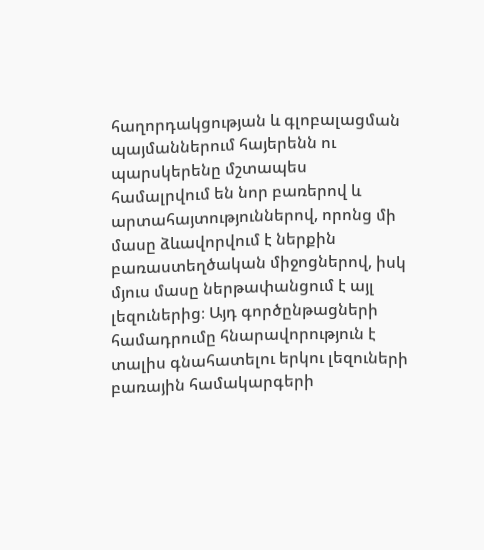հաղորդակցության և գլոբալացման պայմաններում հայերենն ու պարսկերենը մշտապես համալրվում են նոր բառերով և արտահայտություններով, որոնց մի մասը ձևավորվում է ներքին բառաստեղծական միջոցներով, իսկ մյուս մասը ներթափանցում է այլ լեզուներից։ Այդ գործընթացների համադրումը հնարավորություն է տալիս գնահատելու երկու լեզուների բառային համակարգերի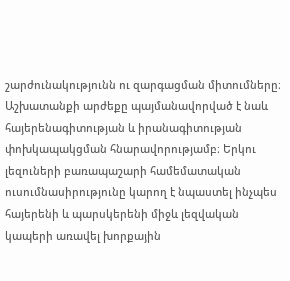շարժունակությունն ու զարգացման միտումները։ Աշխատանքի արժեքը պայմանավորված է նաև հայերենագիտության և իրանագիտության փոխկապակցման հնարավորությամբ։ Երկու լեզուների բառապաշարի համեմատական ուսումնասիրությունը կարող է նպաստել ինչպես հայերենի և պարսկերենի միջև լեզվական կապերի առավել խորքային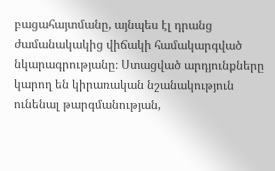բացահայտմանը, այնպես էլ դրանց ժամանակակից վիճակի համակարգված նկարագրությանը։ Ստացված արդյունքները կարող են կիրառական նշանակություն ունենալ թարգմանության,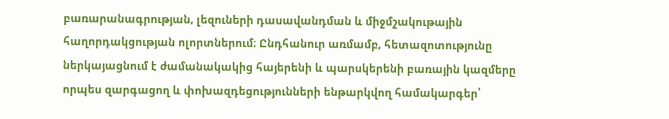բառարանագրության, լեզուների դասավանդման և միջմշակութային հաղորդակցության ոլորտներում։ Ընդհանուր առմամբ, հետազոտությունը ներկայացնում է ժամանակակից հայերենի և պարսկերենի բառային կազմերը որպես զարգացող և փոխազդեցությունների ենթարկվող համակարգեր՝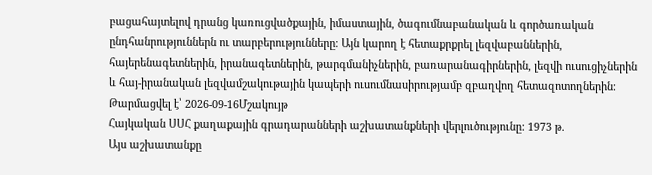բացահայտելով դրանց կառուցվածքային, իմաստային, ծագումնաբանական և գործառական ընդհանրություններն ու տարբերությունները։ Այն կարող է հետաքրքրել լեզվաբաններին, հայերենագետներին, իրանագետներին, թարգմանիչներին, բառարանագիրներին, լեզվի ուսուցիչներին և հայ-իրանական լեզվամշակութային կապերի ուսումնասիրությամբ զբաղվող հետազոտողներին։
Թարմացվել է՝ 2026-09-16Մշակույթ
Հայկական ՍՍՀ քաղաքային գրադարանների աշխատանքների վերլուծությունը: 1973 թ.
Այս աշխատանքը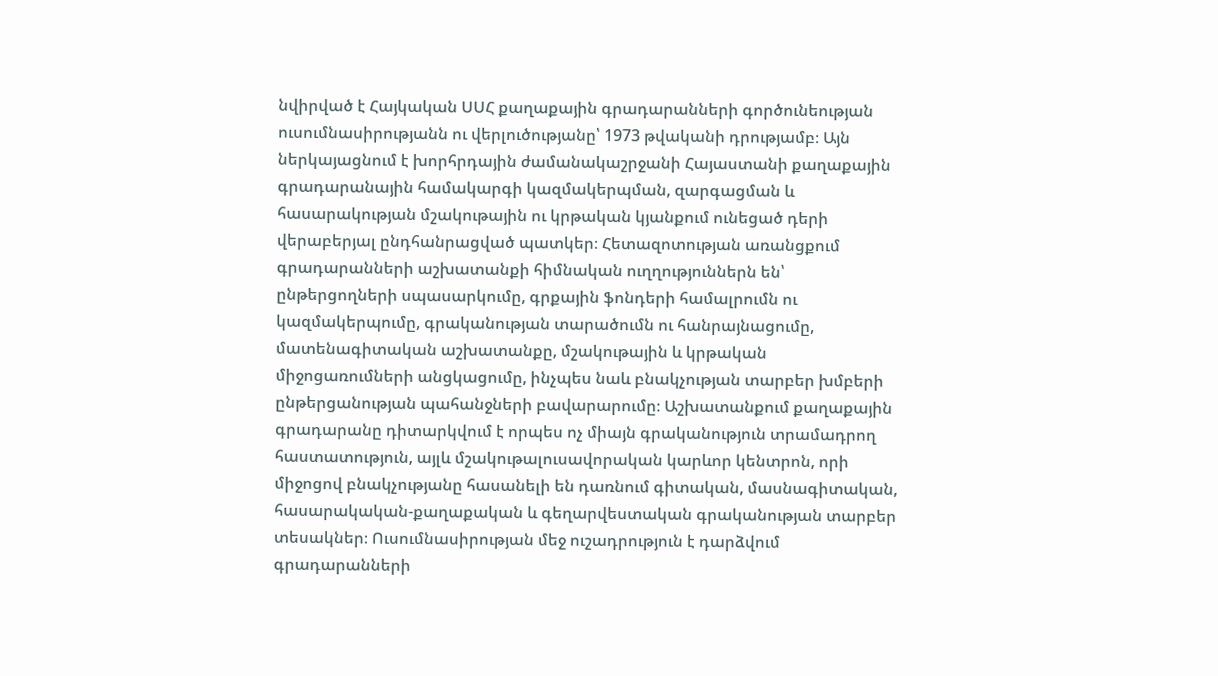նվիրված է Հայկական ՍՍՀ քաղաքային գրադարանների գործունեության ուսումնասիրությանն ու վերլուծությանը՝ 1973 թվականի դրությամբ։ Այն ներկայացնում է խորհրդային ժամանակաշրջանի Հայաստանի քաղաքային գրադարանային համակարգի կազմակերպման, զարգացման և հասարակության մշակութային ու կրթական կյանքում ունեցած դերի վերաբերյալ ընդհանրացված պատկեր։ Հետազոտության առանցքում գրադարանների աշխատանքի հիմնական ուղղություններն են՝ ընթերցողների սպասարկումը, գրքային ֆոնդերի համալրումն ու կազմակերպումը, գրականության տարածումն ու հանրայնացումը, մատենագիտական աշխատանքը, մշակութային և կրթական միջոցառումների անցկացումը, ինչպես նաև բնակչության տարբեր խմբերի ընթերցանության պահանջների բավարարումը։ Աշխատանքում քաղաքային գրադարանը դիտարկվում է որպես ոչ միայն գրականություն տրամադրող հաստատություն, այլև մշակութալուսավորական կարևոր կենտրոն, որի միջոցով բնակչությանը հասանելի են դառնում գիտական, մասնագիտական, հասարակական-քաղաքական և գեղարվեստական գրականության տարբեր տեսակներ։ Ուսումնասիրության մեջ ուշադրություն է դարձվում գրադարանների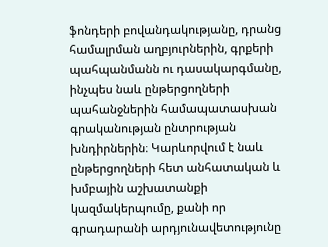ֆոնդերի բովանդակությանը, դրանց համալրման աղբյուրներին, գրքերի պահպանմանն ու դասակարգմանը, ինչպես նաև ընթերցողների պահանջներին համապատասխան գրականության ընտրության խնդիրներին։ Կարևորվում է նաև ընթերցողների հետ անհատական և խմբային աշխատանքի կազմակերպումը, քանի որ գրադարանի արդյունավետությունը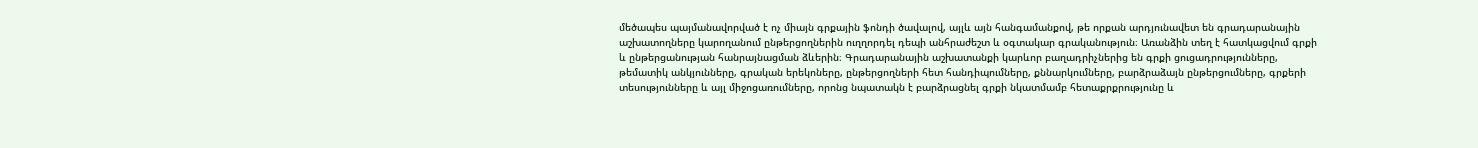մեծապես պայմանավորված է ոչ միայն գրքային ֆոնդի ծավալով, այլև այն հանգամանքով, թե որքան արդյունավետ են գրադարանային աշխատողները կարողանում ընթերցողներին ուղղորդել դեպի անհրաժեշտ և օգտակար գրականություն։ Առանձին տեղ է հատկացվում գրքի և ընթերցանության հանրայնացման ձևերին։ Գրադարանային աշխատանքի կարևոր բաղադրիչներից են գրքի ցուցադրությունները, թեմատիկ անկյունները, գրական երեկոները, ընթերցողների հետ հանդիպումները, քննարկումները, բարձրաձայն ընթերցումները, գրքերի տեսությունները և այլ միջոցառումները, որոնց նպատակն է բարձրացնել գրքի նկատմամբ հետաքրքրությունը և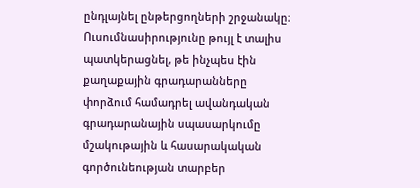ընդլայնել ընթերցողների շրջանակը։ Ուսումնասիրությունը թույլ է տալիս պատկերացնել, թե ինչպես էին քաղաքային գրադարանները փորձում համադրել ավանդական գրադարանային սպասարկումը մշակութային և հասարակական գործունեության տարբեր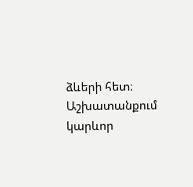ձևերի հետ։ Աշխատանքում կարևոր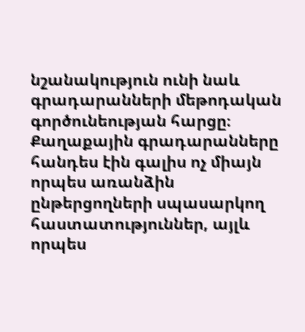նշանակություն ունի նաև գրադարանների մեթոդական գործունեության հարցը։ Քաղաքային գրադարանները հանդես էին գալիս ոչ միայն որպես առանձին ընթերցողների սպասարկող հաստատություններ, այլև որպես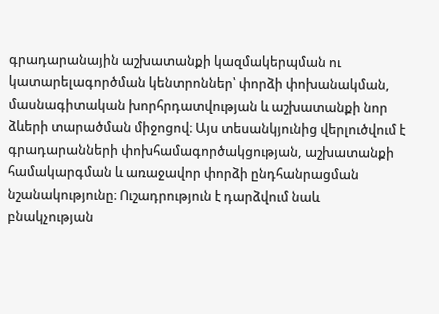գրադարանային աշխատանքի կազմակերպման ու կատարելագործման կենտրոններ՝ փորձի փոխանակման, մասնագիտական խորհրդատվության և աշխատանքի նոր ձևերի տարածման միջոցով։ Այս տեսանկյունից վերլուծվում է գրադարանների փոխհամագործակցության, աշխատանքի համակարգման և առաջավոր փորձի ընդհանրացման նշանակությունը։ Ուշադրություն է դարձվում նաև բնակչության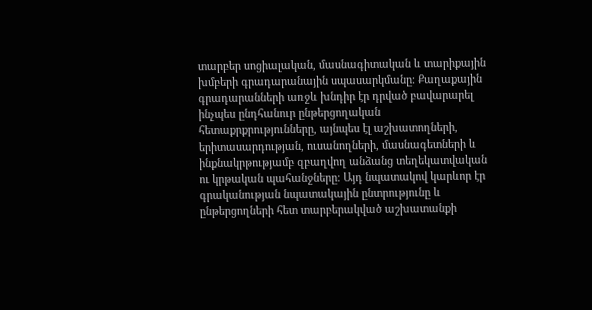տարբեր սոցիալական, մասնագիտական և տարիքային խմբերի գրադարանային սպասարկմանը։ Քաղաքային գրադարանների առջև խնդիր էր դրված բավարարել ինչպես ընդհանուր ընթերցողական հետաքրքրությունները, այնպես էլ աշխատողների, երիտասարդության, ուսանողների, մասնագետների և ինքնակրթությամբ զբաղվող անձանց տեղեկատվական ու կրթական պահանջները։ Այդ նպատակով կարևոր էր գրականության նպատակային ընտրությունը և ընթերցողների հետ տարբերակված աշխատանքի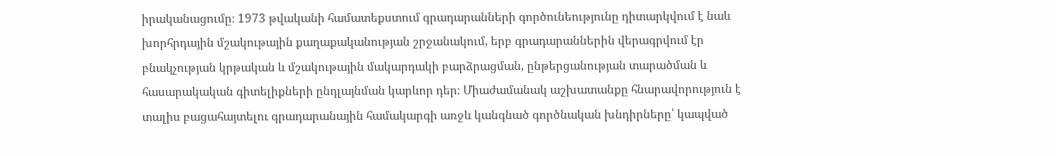իրականացումը։ 1973 թվականի համատեքստում գրադարանների գործունեությունը դիտարկվում է նաև խորհրդային մշակութային քաղաքականության շրջանակում, երբ գրադարաններին վերագրվում էր բնակչության կրթական և մշակութային մակարդակի բարձրացման, ընթերցանության տարածման և հասարակական գիտելիքների ընդլայնման կարևոր դեր։ Միաժամանակ աշխատանքը հնարավորություն է տալիս բացահայտելու գրադարանային համակարգի առջև կանգնած գործնական խնդիրները՝ կապված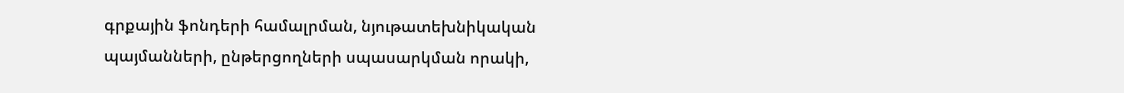գրքային ֆոնդերի համալրման, նյութատեխնիկական պայմանների, ընթերցողների սպասարկման որակի,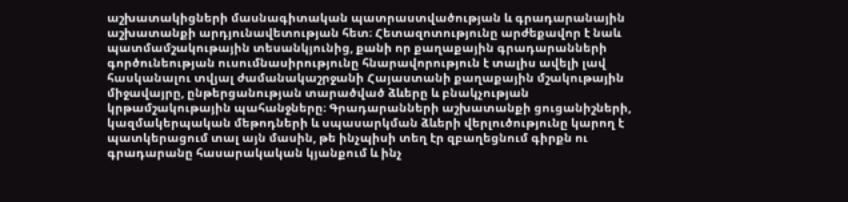աշխատակիցների մասնագիտական պատրաստվածության և գրադարանային աշխատանքի արդյունավետության հետ։ Հետազոտությունը արժեքավոր է նաև պատմամշակութային տեսանկյունից, քանի որ քաղաքային գրադարանների գործունեության ուսումնասիրությունը հնարավորություն է տալիս ավելի լավ հասկանալու տվյալ ժամանակաշրջանի Հայաստանի քաղաքային մշակութային միջավայրը, ընթերցանության տարածված ձևերը և բնակչության կրթամշակութային պահանջները։ Գրադարանների աշխատանքի ցուցանիշների, կազմակերպական մեթոդների և սպասարկման ձևերի վերլուծությունը կարող է պատկերացում տալ այն մասին, թե ինչպիսի տեղ էր զբաղեցնում գիրքն ու գրադարանը հասարակական կյանքում և ինչ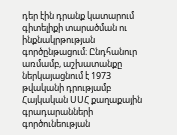դեր էին դրանք կատարում գիտելիքի տարածման ու ինքնակրթության գործընթացում։ Ընդհանուր առմամբ, աշխատանքը ներկայացնում է 1973 թվականի դրությամբ Հայկական ՍՍՀ քաղաքային գրադարանների գործունեության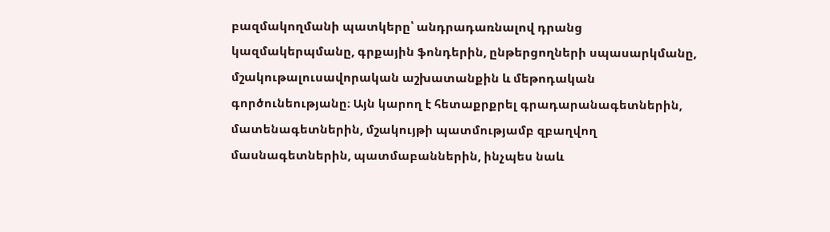բազմակողմանի պատկերը՝ անդրադառնալով դրանց կազմակերպմանը, գրքային ֆոնդերին, ընթերցողների սպասարկմանը, մշակութալուսավորական աշխատանքին և մեթոդական գործունեությանը։ Այն կարող է հետաքրքրել գրադարանագետներին, մատենագետներին, մշակույթի պատմությամբ զբաղվող մասնագետներին, պատմաբաններին, ինչպես նաև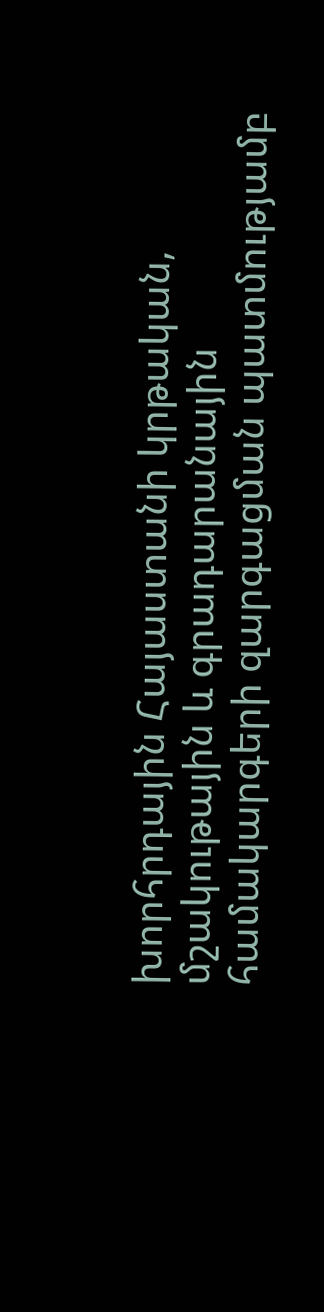խորհրդային Հայաստանի կրթական, մշակութային և գրադարանային համակարգերի զարգացման պատմությամբ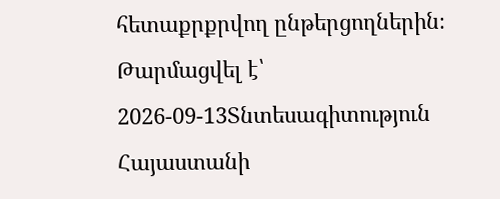հետաքրքրվող ընթերցողներին։
Թարմացվել է՝ 2026-09-13Տնտեսագիտություն
Հայաստանի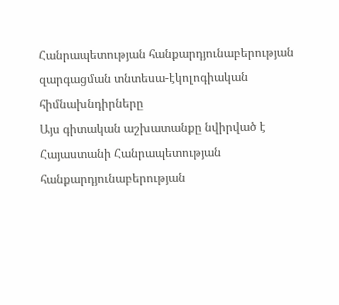Հանրապետության հանքարդյունաբերության զարգացման տնտեսա-էկոլոգիական հիմնախնդիրները
Այս գիտական աշխատանքը նվիրված է Հայաստանի Հանրապետության հանքարդյունաբերության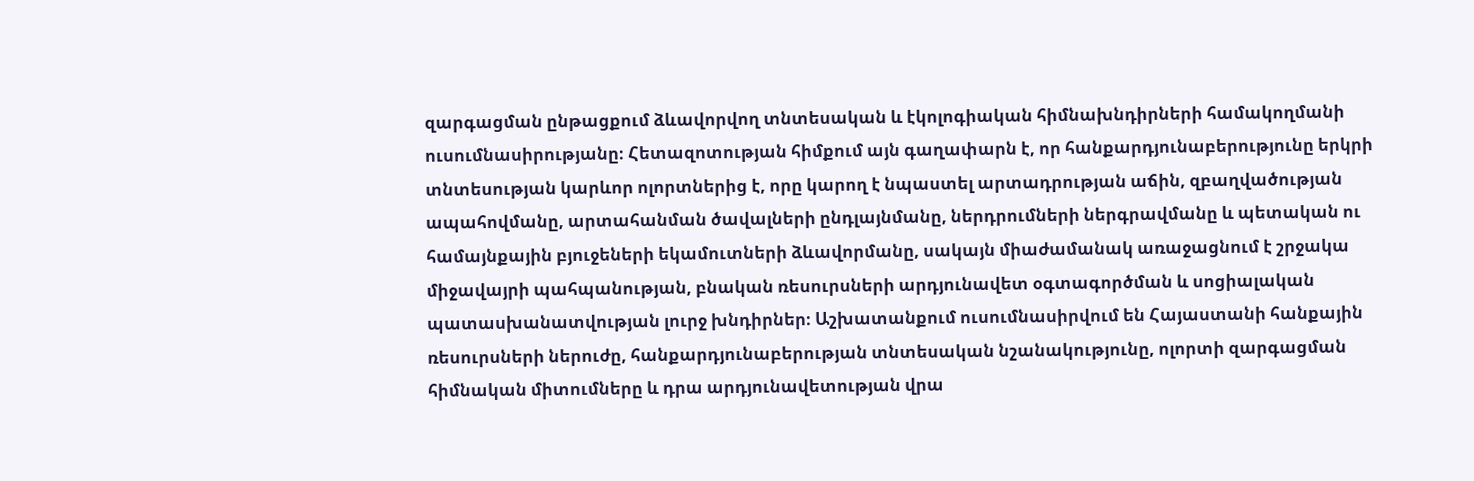զարգացման ընթացքում ձևավորվող տնտեսական և էկոլոգիական հիմնախնդիրների համակողմանի ուսումնասիրությանը։ Հետազոտության հիմքում այն գաղափարն է, որ հանքարդյունաբերությունը երկրի տնտեսության կարևոր ոլորտներից է, որը կարող է նպաստել արտադրության աճին, զբաղվածության ապահովմանը, արտահանման ծավալների ընդլայնմանը, ներդրումների ներգրավմանը և պետական ու համայնքային բյուջեների եկամուտների ձևավորմանը, սակայն միաժամանակ առաջացնում է շրջակա միջավայրի պահպանության, բնական ռեսուրսների արդյունավետ օգտագործման և սոցիալական պատասխանատվության լուրջ խնդիրներ։ Աշխատանքում ուսումնասիրվում են Հայաստանի հանքային ռեսուրսների ներուժը, հանքարդյունաբերության տնտեսական նշանակությունը, ոլորտի զարգացման հիմնական միտումները և դրա արդյունավետության վրա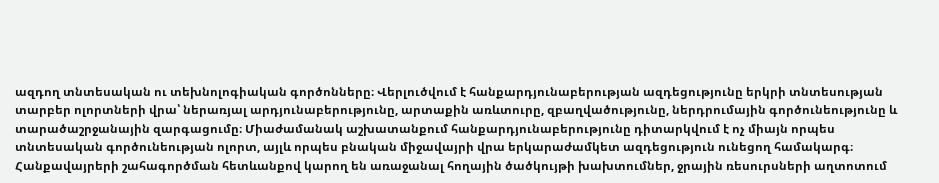ազդող տնտեսական ու տեխնոլոգիական գործոնները։ Վերլուծվում է հանքարդյունաբերության ազդեցությունը երկրի տնտեսության տարբեր ոլորտների վրա՝ ներառյալ արդյունաբերությունը, արտաքին առևտուրը, զբաղվածությունը, ներդրումային գործունեությունը և տարածաշրջանային զարգացումը։ Միաժամանակ աշխատանքում հանքարդյունաբերությունը դիտարկվում է ոչ միայն որպես տնտեսական գործունեության ոլորտ, այլև որպես բնական միջավայրի վրա երկարաժամկետ ազդեցություն ունեցող համակարգ։ Հանքավայրերի շահագործման հետևանքով կարող են առաջանալ հողային ծածկույթի խախտումներ, ջրային ռեսուրսների աղտոտում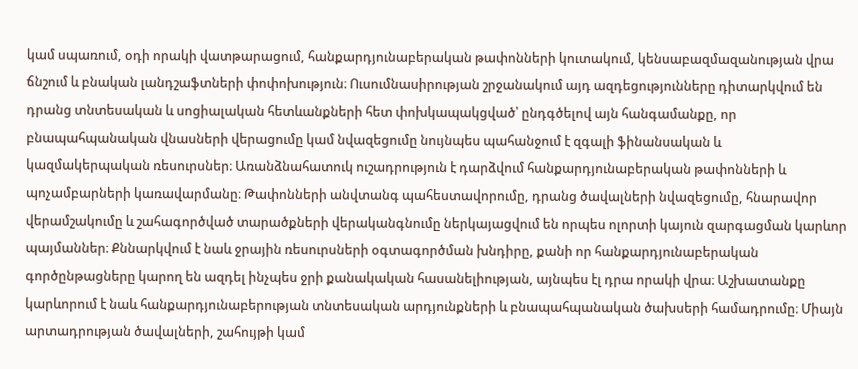կամ սպառում, օդի որակի վատթարացում, հանքարդյունաբերական թափոնների կուտակում, կենսաբազմազանության վրա ճնշում և բնական լանդշաֆտների փոփոխություն։ Ուսումնասիրության շրջանակում այդ ազդեցությունները դիտարկվում են դրանց տնտեսական և սոցիալական հետևանքների հետ փոխկապակցված՝ ընդգծելով այն հանգամանքը, որ բնապահպանական վնասների վերացումը կամ նվազեցումը նույնպես պահանջում է զգալի ֆինանսական և կազմակերպական ռեսուրսներ։ Առանձնահատուկ ուշադրություն է դարձվում հանքարդյունաբերական թափոնների և պոչամբարների կառավարմանը։ Թափոնների անվտանգ պահեստավորումը, դրանց ծավալների նվազեցումը, հնարավոր վերամշակումը և շահագործված տարածքների վերականգնումը ներկայացվում են որպես ոլորտի կայուն զարգացման կարևոր պայմաններ։ Քննարկվում է նաև ջրային ռեսուրսների օգտագործման խնդիրը, քանի որ հանքարդյունաբերական գործընթացները կարող են ազդել ինչպես ջրի քանակական հասանելիության, այնպես էլ դրա որակի վրա։ Աշխատանքը կարևորում է նաև հանքարդյունաբերության տնտեսական արդյունքների և բնապահպանական ծախսերի համադրումը։ Միայն արտադրության ծավալների, շահույթի կամ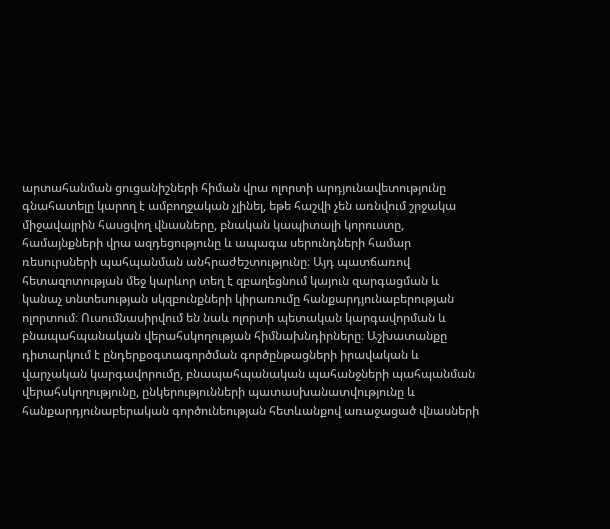արտահանման ցուցանիշների հիման վրա ոլորտի արդյունավետությունը գնահատելը կարող է ամբողջական չլինել, եթե հաշվի չեն առնվում շրջակա միջավայրին հասցվող վնասները, բնական կապիտալի կորուստը, համայնքների վրա ազդեցությունը և ապագա սերունդների համար ռեսուրսների պահպանման անհրաժեշտությունը։ Այդ պատճառով հետազոտության մեջ կարևոր տեղ է զբաղեցնում կայուն զարգացման և կանաչ տնտեսության սկզբունքների կիրառումը հանքարդյունաբերության ոլորտում։ Ուսումնասիրվում են նաև ոլորտի պետական կարգավորման և բնապահպանական վերահսկողության հիմնախնդիրները։ Աշխատանքը դիտարկում է ընդերքօգտագործման գործընթացների իրավական և վարչական կարգավորումը, բնապահպանական պահանջների պահպանման վերահսկողությունը, ընկերությունների պատասխանատվությունը և հանքարդյունաբերական գործունեության հետևանքով առաջացած վնասների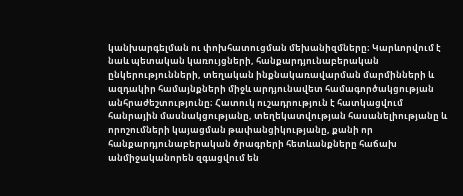կանխարգելման ու փոխհատուցման մեխանիզմները։ Կարևորվում է նաև պետական կառույցների, հանքարդյունաբերական ընկերությունների, տեղական ինքնակառավարման մարմինների և ազդակիր համայնքների միջև արդյունավետ համագործակցության անհրաժեշտությունը։ Հատուկ ուշադրություն է հատկացվում հանրային մասնակցությանը, տեղեկատվության հասանելիությանը և որոշումների կայացման թափանցիկությանը, քանի որ հանքարդյունաբերական ծրագրերի հետևանքները հաճախ անմիջականորեն զգացվում են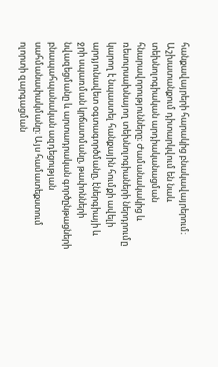հանքավայրերի հարակից բնակավայրերում։ Աշխատանքում դիտարկվում են նաև տեխնոլոգիական արդիականացման հնարավորությունները։ Ժամանակակից և ռեսուրսախնայող տեխնոլոգիաների ներդրումը կարող է նպաստել հանքային հումքի ավելի արդյունավետ օգտագործմանը, էներգիայի և ջրի սպառման կրճատմանը, թափոնների նվազեցմանը և արտադրական գործընթացների բնապահպանական ազդեցության սահմանափակմանը։ Այս համատեքստում ոլորտի զարգացման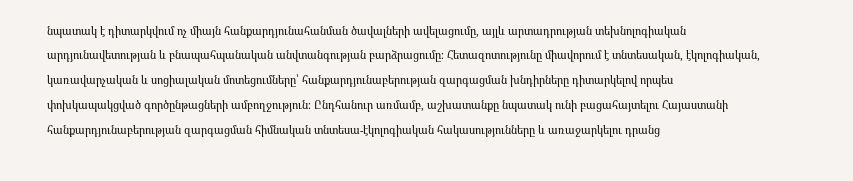նպատակ է դիտարկվում ոչ միայն հանքարդյունահանման ծավալների ավելացումը, այլև արտադրության տեխնոլոգիական արդյունավետության և բնապահպանական անվտանգության բարձրացումը։ Հետազոտությունը միավորում է տնտեսական, էկոլոգիական, կառավարչական և սոցիալական մոտեցումները՝ հանքարդյունաբերության զարգացման խնդիրները դիտարկելով որպես փոխկապակցված գործընթացների ամբողջություն։ Ընդհանուր առմամբ, աշխատանքը նպատակ ունի բացահայտելու Հայաստանի հանքարդյունաբերության զարգացման հիմնական տնտեսա-էկոլոգիական հակասությունները և առաջարկելու դրանց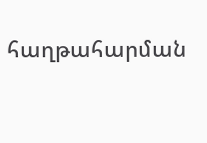հաղթահարման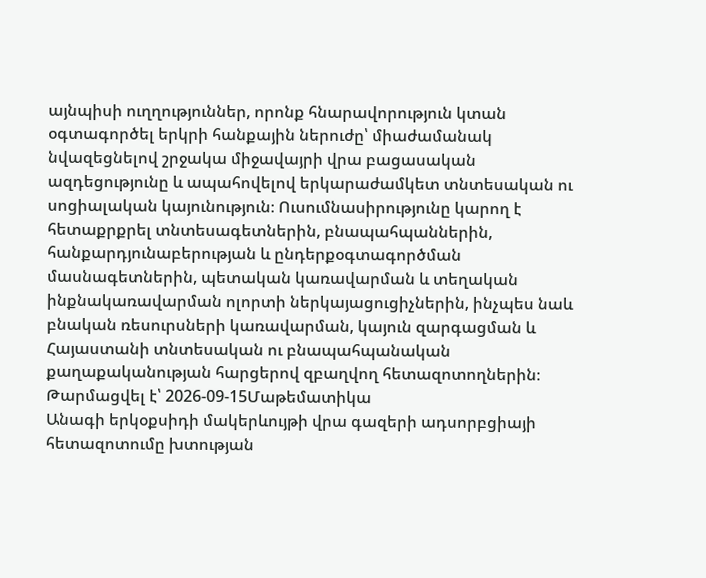այնպիսի ուղղություններ, որոնք հնարավորություն կտան օգտագործել երկրի հանքային ներուժը՝ միաժամանակ նվազեցնելով շրջակա միջավայրի վրա բացասական ազդեցությունը և ապահովելով երկարաժամկետ տնտեսական ու սոցիալական կայունություն։ Ուսումնասիրությունը կարող է հետաքրքրել տնտեսագետներին, բնապահպաններին, հանքարդյունաբերության և ընդերքօգտագործման մասնագետներին, պետական կառավարման և տեղական ինքնակառավարման ոլորտի ներկայացուցիչներին, ինչպես նաև բնական ռեսուրսների կառավարման, կայուն զարգացման և Հայաստանի տնտեսական ու բնապահպանական քաղաքականության հարցերով զբաղվող հետազոտողներին։
Թարմացվել է՝ 2026-09-15Մաթեմատիկա
Անագի երկօքսիդի մակերևույթի վրա գազերի ադսորբցիայի հետազոտումը խտության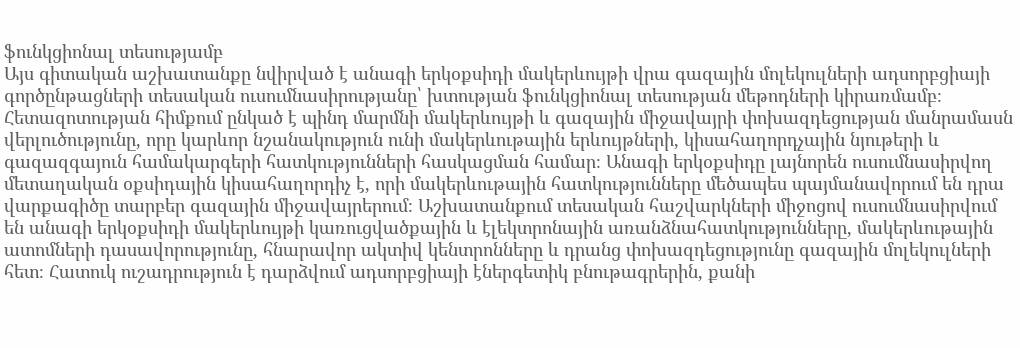ֆունկցիոնալ տեսությամբ
Այս գիտական աշխատանքը նվիրված է անագի երկօքսիդի մակերևույթի վրա գազային մոլեկուլների ադսորբցիայի գործընթացների տեսական ուսումնասիրությանը՝ խտության ֆունկցիոնալ տեսության մեթոդների կիրառմամբ։ Հետազոտության հիմքում ընկած է պինդ մարմնի մակերևույթի և գազային միջավայրի փոխազդեցության մանրամասն վերլուծությունը, որը կարևոր նշանակություն ունի մակերևութային երևույթների, կիսահաղորդչային նյութերի և գազազգայուն համակարգերի հատկությունների հասկացման համար։ Անագի երկօքսիդը լայնորեն ուսումնասիրվող մետաղական օքսիդային կիսահաղորդիչ է, որի մակերևութային հատկությունները մեծապես պայմանավորում են դրա վարքագիծը տարբեր գազային միջավայրերում։ Աշխատանքում տեսական հաշվարկների միջոցով ուսումնասիրվում են անագի երկօքսիդի մակերևույթի կառուցվածքային և էլեկտրոնային առանձնահատկությունները, մակերևութային ատոմների դասավորությունը, հնարավոր ակտիվ կենտրոնները և դրանց փոխազդեցությունը գազային մոլեկուլների հետ։ Հատուկ ուշադրություն է դարձվում ադսորբցիայի էներգետիկ բնութագրերին, քանի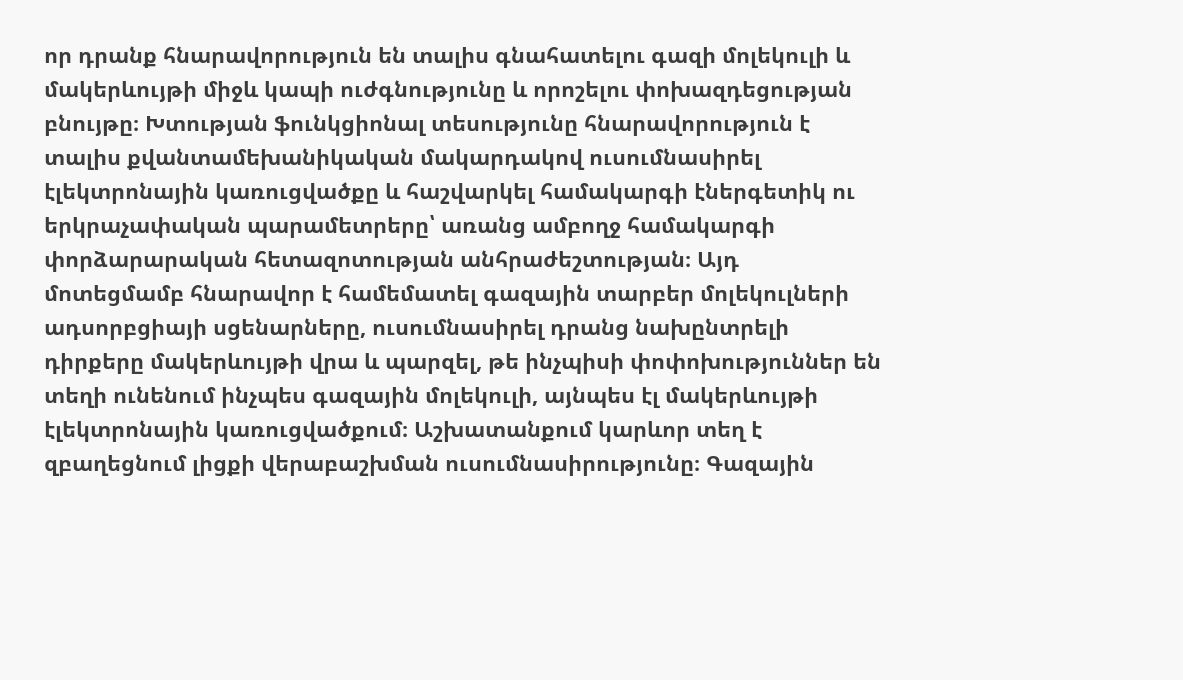որ դրանք հնարավորություն են տալիս գնահատելու գազի մոլեկուլի և մակերևույթի միջև կապի ուժգնությունը և որոշելու փոխազդեցության բնույթը։ Խտության ֆունկցիոնալ տեսությունը հնարավորություն է տալիս քվանտամեխանիկական մակարդակով ուսումնասիրել էլեկտրոնային կառուցվածքը և հաշվարկել համակարգի էներգետիկ ու երկրաչափական պարամետրերը՝ առանց ամբողջ համակարգի փորձարարական հետազոտության անհրաժեշտության։ Այդ մոտեցմամբ հնարավոր է համեմատել գազային տարբեր մոլեկուլների ադսորբցիայի սցենարները, ուսումնասիրել դրանց նախընտրելի դիրքերը մակերևույթի վրա և պարզել, թե ինչպիսի փոփոխություններ են տեղի ունենում ինչպես գազային մոլեկուլի, այնպես էլ մակերևույթի էլեկտրոնային կառուցվածքում։ Աշխատանքում կարևոր տեղ է զբաղեցնում լիցքի վերաբաշխման ուսումնասիրությունը։ Գազային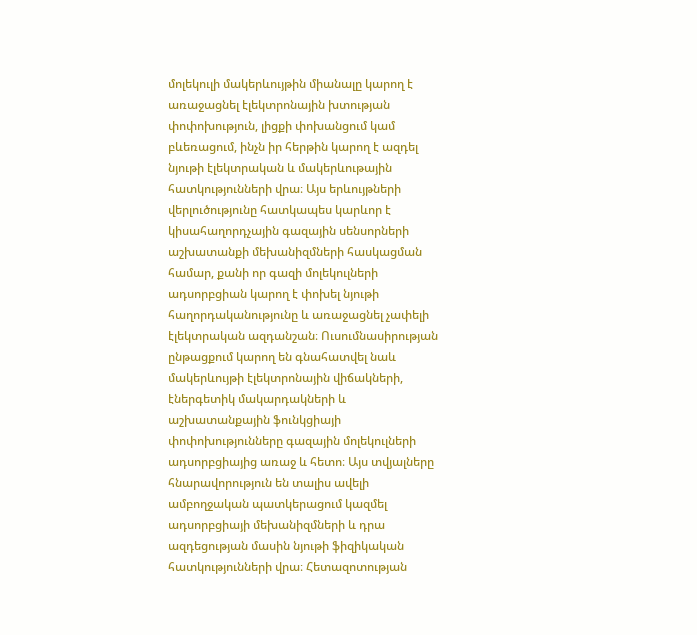մոլեկուլի մակերևույթին միանալը կարող է առաջացնել էլեկտրոնային խտության փոփոխություն, լիցքի փոխանցում կամ բևեռացում, ինչն իր հերթին կարող է ազդել նյութի էլեկտրական և մակերևութային հատկությունների վրա։ Այս երևույթների վերլուծությունը հատկապես կարևոր է կիսահաղորդչային գազային սենսորների աշխատանքի մեխանիզմների հասկացման համար, քանի որ գազի մոլեկուլների ադսորբցիան կարող է փոխել նյութի հաղորդականությունը և առաջացնել չափելի էլեկտրական ազդանշան։ Ուսումնասիրության ընթացքում կարող են գնահատվել նաև մակերևույթի էլեկտրոնային վիճակների, էներգետիկ մակարդակների և աշխատանքային ֆունկցիայի փոփոխությունները գազային մոլեկուլների ադսորբցիայից առաջ և հետո։ Այս տվյալները հնարավորություն են տալիս ավելի ամբողջական պատկերացում կազմել ադսորբցիայի մեխանիզմների և դրա ազդեցության մասին նյութի ֆիզիկական հատկությունների վրա։ Հետազոտության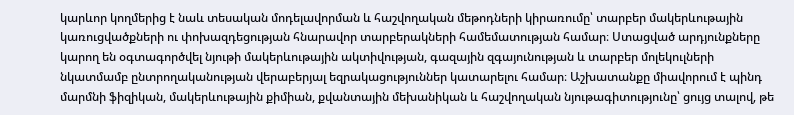կարևոր կողմերից է նաև տեսական մոդելավորման և հաշվողական մեթոդների կիրառումը՝ տարբեր մակերևութային կառուցվածքների ու փոխազդեցության հնարավոր տարբերակների համեմատության համար։ Ստացված արդյունքները կարող են օգտագործվել նյութի մակերևութային ակտիվության, գազային զգայունության և տարբեր մոլեկուլների նկատմամբ ընտրողականության վերաբերյալ եզրակացություններ կատարելու համար։ Աշխատանքը միավորում է պինդ մարմնի ֆիզիկան, մակերևութային քիմիան, քվանտային մեխանիկան և հաշվողական նյութագիտությունը՝ ցույց տալով, թե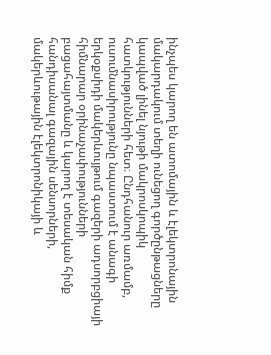ինչպես կարող են ատոմային և էլեկտրոնային մակարդակում տեղի ունեցող գործընթացները կապված լինել նյութի մակրոսկոպիկ հատկությունների հետ։ Ընդհանուր առմամբ, ուսումնասիրությունը նպաստում է անագի երկօքսիդի մակերևույթում գազերի ադսորբցիայի հիմնարար օրինաչափությունների բացահայտմանը և կարող է տեսական հիմք հանդիսանալ գազային սենսորների, մակերևութային էլեկտրոնիկայի և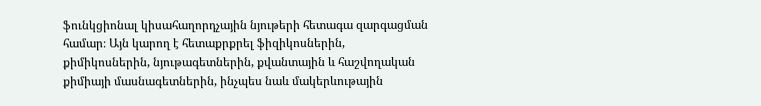ֆունկցիոնալ կիսահաղորդչային նյութերի հետագա զարգացման համար։ Այն կարող է հետաքրքրել ֆիզիկոսներին, քիմիկոսներին, նյութագետներին, քվանտային և հաշվողական քիմիայի մասնագետներին, ինչպես նաև մակերևութային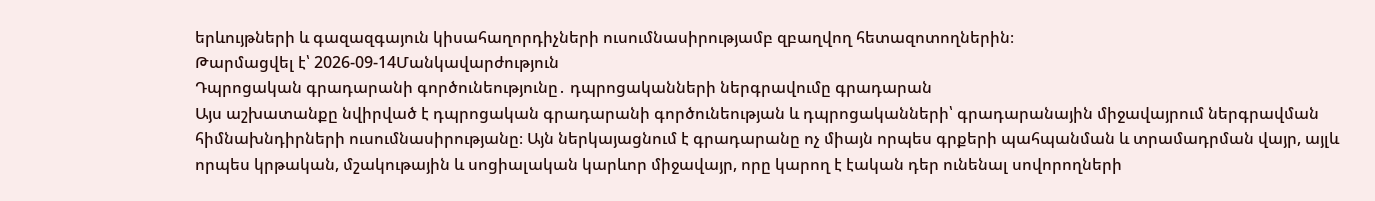երևույթների և գազազգայուն կիսահաղորդիչների ուսումնասիրությամբ զբաղվող հետազոտողներին։
Թարմացվել է՝ 2026-09-14Մանկավարժություն
Դպրոցական գրադարանի գործունեությունը․ դպրոցականների ներգրավումը գրադարան
Այս աշխատանքը նվիրված է դպրոցական գրադարանի գործունեության և դպրոցականների՝ գրադարանային միջավայրում ներգրավման հիմնախնդիրների ուսումնասիրությանը։ Այն ներկայացնում է գրադարանը ոչ միայն որպես գրքերի պահպանման և տրամադրման վայր, այլև որպես կրթական, մշակութային և սոցիալական կարևոր միջավայր, որը կարող է էական դեր ունենալ սովորողների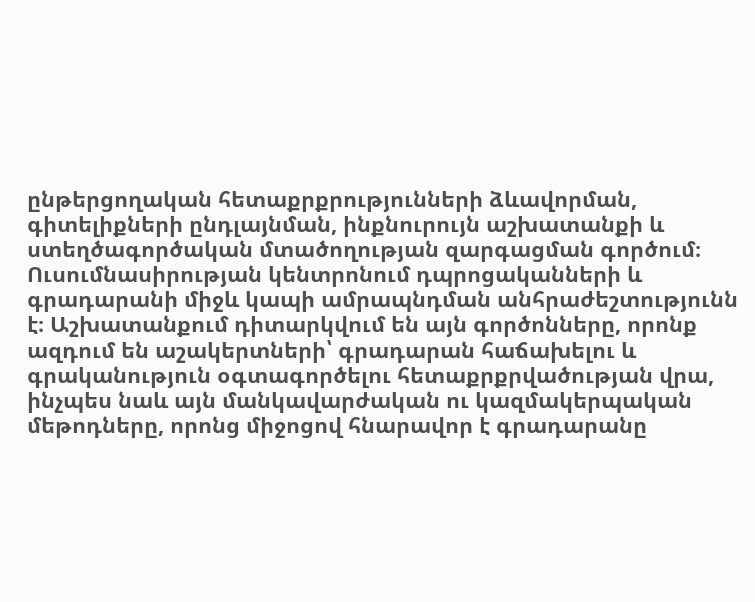ընթերցողական հետաքրքրությունների ձևավորման, գիտելիքների ընդլայնման, ինքնուրույն աշխատանքի և ստեղծագործական մտածողության զարգացման գործում։ Ուսումնասիրության կենտրոնում դպրոցականների և գրադարանի միջև կապի ամրապնդման անհրաժեշտությունն է։ Աշխատանքում դիտարկվում են այն գործոնները, որոնք ազդում են աշակերտների՝ գրադարան հաճախելու և գրականություն օգտագործելու հետաքրքրվածության վրա, ինչպես նաև այն մանկավարժական ու կազմակերպական մեթոդները, որոնց միջոցով հնարավոր է գրադարանը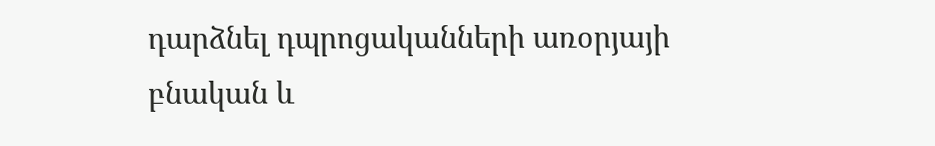դարձնել դպրոցականների առօրյայի բնական և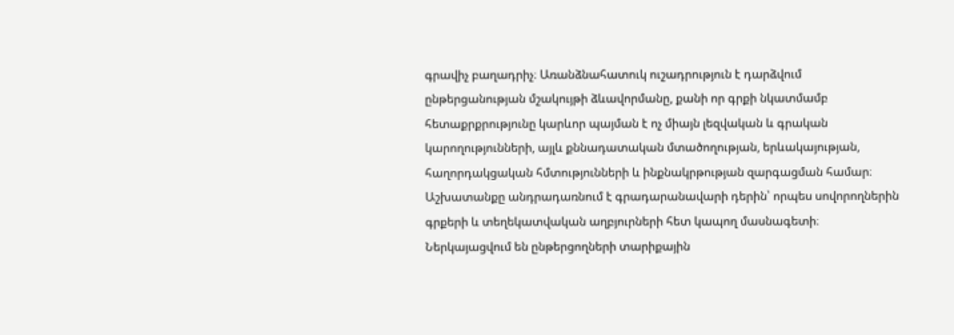գրավիչ բաղադրիչ։ Առանձնահատուկ ուշադրություն է դարձվում ընթերցանության մշակույթի ձևավորմանը, քանի որ գրքի նկատմամբ հետաքրքրությունը կարևոր պայման է ոչ միայն լեզվական և գրական կարողությունների, այլև քննադատական մտածողության, երևակայության, հաղորդակցական հմտությունների և ինքնակրթության զարգացման համար։ Աշխատանքը անդրադառնում է գրադարանավարի դերին՝ որպես սովորողներին գրքերի և տեղեկատվական աղբյուրների հետ կապող մասնագետի։ Ներկայացվում են ընթերցողների տարիքային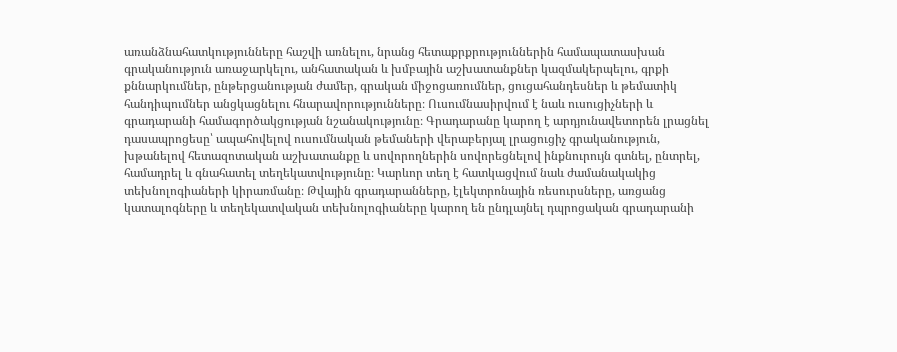առանձնահատկությունները հաշվի առնելու, նրանց հետաքրքրություններին համապատասխան գրականություն առաջարկելու, անհատական և խմբային աշխատանքներ կազմակերպելու, գրքի քննարկումներ, ընթերցանության ժամեր, գրական միջոցառումներ, ցուցահանդեսներ և թեմատիկ հանդիպումներ անցկացնելու հնարավորությունները։ Ուսումնասիրվում է նաև ուսուցիչների և գրադարանի համագործակցության նշանակությունը։ Գրադարանը կարող է արդյունավետորեն լրացնել դասապրոցեսը՝ ապահովելով ուսումնական թեմաների վերաբերյալ լրացուցիչ գրականություն, խթանելով հետազոտական աշխատանքը և սովորողներին սովորեցնելով ինքնուրույն գտնել, ընտրել, համադրել և գնահատել տեղեկատվությունը։ Կարևոր տեղ է հատկացվում նաև ժամանակակից տեխնոլոգիաների կիրառմանը։ Թվային գրադարանները, էլեկտրոնային ռեսուրսները, առցանց կատալոգները և տեղեկատվական տեխնոլոգիաները կարող են ընդլայնել դպրոցական գրադարանի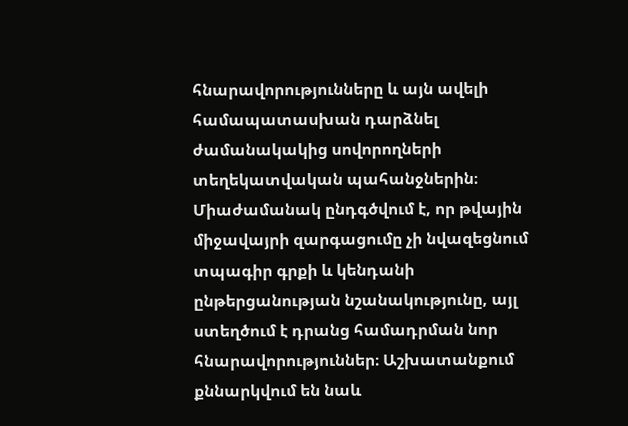հնարավորությունները և այն ավելի համապատասխան դարձնել ժամանակակից սովորողների տեղեկատվական պահանջներին։ Միաժամանակ ընդգծվում է, որ թվային միջավայրի զարգացումը չի նվազեցնում տպագիր գրքի և կենդանի ընթերցանության նշանակությունը, այլ ստեղծում է դրանց համադրման նոր հնարավորություններ։ Աշխատանքում քննարկվում են նաև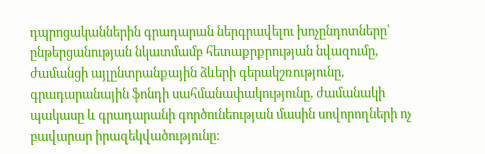դպրոցականներին գրադարան ներգրավելու խոչընդոտները՝ ընթերցանության նկատմամբ հետաքրքրության նվազումը, ժամանցի այլընտրանքային ձևերի գերակշռությունը, գրադարանային ֆոնդի սահմանափակությունը, ժամանակի պակասը և գրադարանի գործունեության մասին սովորողների ոչ բավարար իրազեկվածությունը։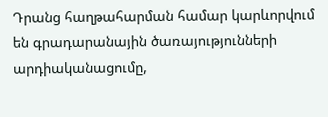Դրանց հաղթահարման համար կարևորվում են գրադարանային ծառայությունների արդիականացումը,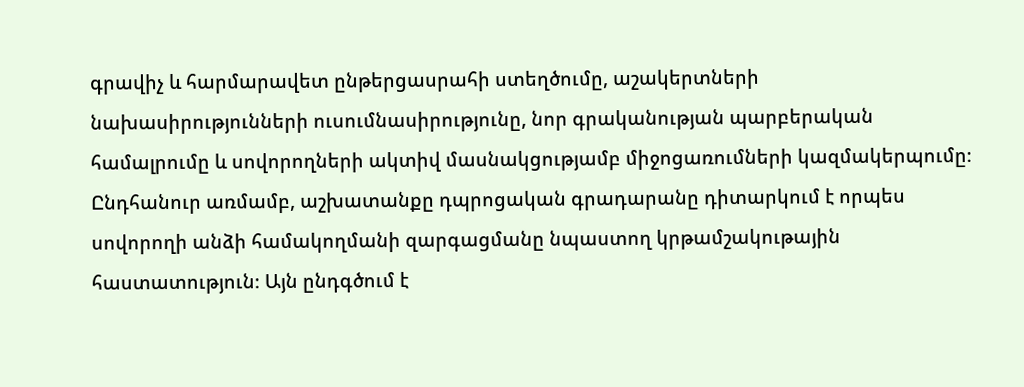գրավիչ և հարմարավետ ընթերցասրահի ստեղծումը, աշակերտների նախասիրությունների ուսումնասիրությունը, նոր գրականության պարբերական համալրումը և սովորողների ակտիվ մասնակցությամբ միջոցառումների կազմակերպումը։ Ընդհանուր առմամբ, աշխատանքը դպրոցական գրադարանը դիտարկում է որպես սովորողի անձի համակողմանի զարգացմանը նպաստող կրթամշակութային հաստատություն։ Այն ընդգծում է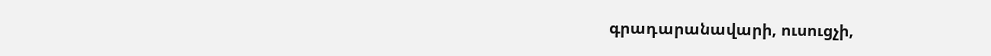գրադարանավարի, ուսուցչի,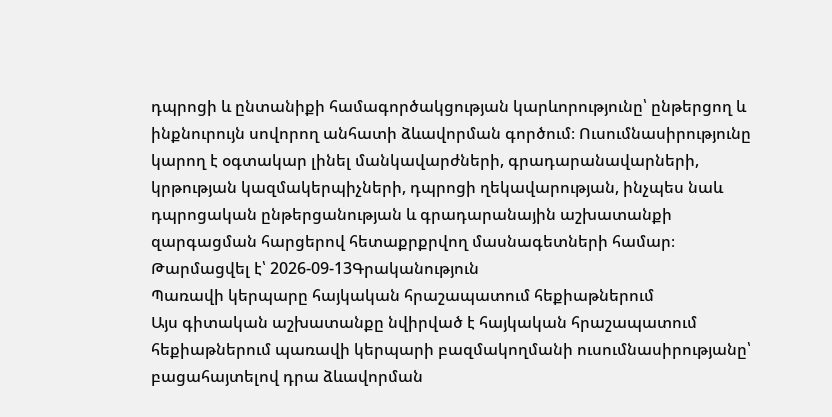դպրոցի և ընտանիքի համագործակցության կարևորությունը՝ ընթերցող և ինքնուրույն սովորող անհատի ձևավորման գործում։ Ուսումնասիրությունը կարող է օգտակար լինել մանկավարժների, գրադարանավարների, կրթության կազմակերպիչների, դպրոցի ղեկավարության, ինչպես նաև դպրոցական ընթերցանության և գրադարանային աշխատանքի զարգացման հարցերով հետաքրքրվող մասնագետների համար։
Թարմացվել է՝ 2026-09-13Գրականություն
Պառավի կերպարը հայկական հրաշապատում հեքիաթներում
Այս գիտական աշխատանքը նվիրված է հայկական հրաշապատում հեքիաթներում պառավի կերպարի բազմակողմանի ուսումնասիրությանը՝ բացահայտելով դրա ձևավորման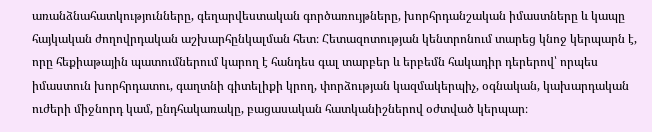առանձնահատկությունները, գեղարվեստական գործառույթները, խորհրդանշական իմաստները և կապը հայկական ժողովրդական աշխարհընկալման հետ։ Հետազոտության կենտրոնում տարեց կնոջ կերպարն է, որը հեքիաթային պատումներում կարող է հանդես գալ տարբեր և երբեմն հակադիր դերերով՝ որպես իմաստուն խորհրդատու, գաղտնի գիտելիքի կրող, փորձության կազմակերպիչ, օգնական, կախարդական ուժերի միջնորդ կամ, ընդհակառակը, բացասական հատկանիշներով օժտված կերպար։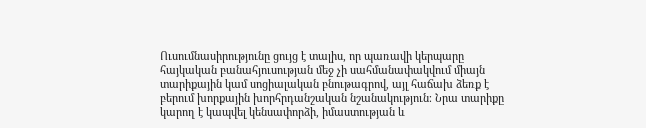Ուսումնասիրությունը ցույց է տալիս, որ պառավի կերպարը հայկական բանահյուսության մեջ չի սահմանափակվում միայն տարիքային կամ սոցիալական բնութագրով, այլ հաճախ ձեռք է բերում խորքային խորհրդանշական նշանակություն։ Նրա տարիքը կարող է կապվել կենսափորձի, իմաստության և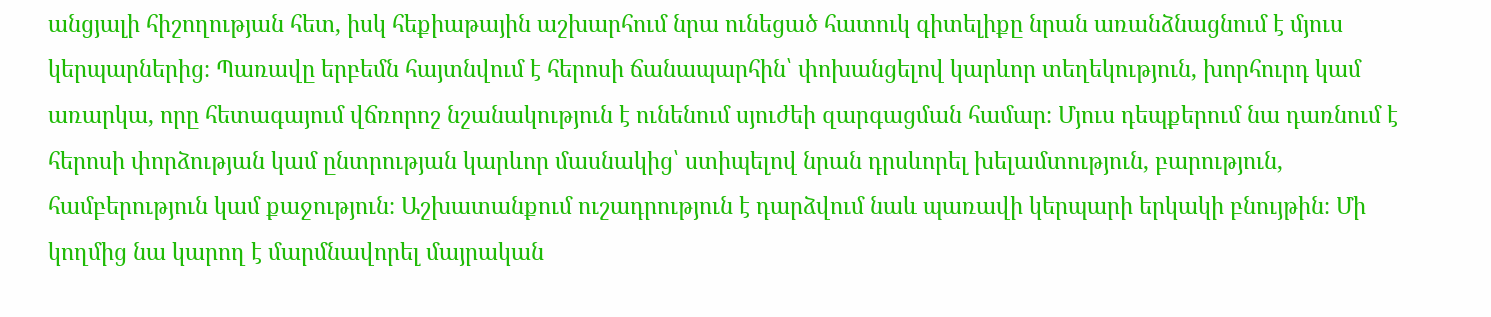անցյալի հիշողության հետ, իսկ հեքիաթային աշխարհում նրա ունեցած հատուկ գիտելիքը նրան առանձնացնում է մյուս կերպարներից։ Պառավը երբեմն հայտնվում է հերոսի ճանապարհին՝ փոխանցելով կարևոր տեղեկություն, խորհուրդ կամ առարկա, որը հետագայում վճռորոշ նշանակություն է ունենում սյուժեի զարգացման համար։ Մյուս դեպքերում նա դառնում է հերոսի փորձության կամ ընտրության կարևոր մասնակից՝ ստիպելով նրան դրսևորել խելամտություն, բարություն, համբերություն կամ քաջություն։ Աշխատանքում ուշադրություն է դարձվում նաև պառավի կերպարի երկակի բնույթին։ Մի կողմից նա կարող է մարմնավորել մայրական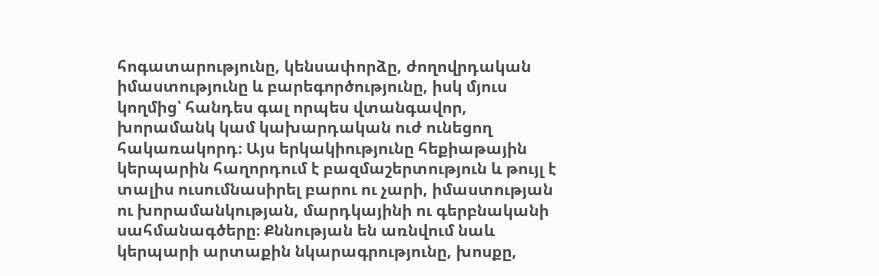հոգատարությունը, կենսափորձը, ժողովրդական իմաստությունը և բարեգործությունը, իսկ մյուս կողմից՝ հանդես գալ որպես վտանգավոր, խորամանկ կամ կախարդական ուժ ունեցող հակառակորդ։ Այս երկակիությունը հեքիաթային կերպարին հաղորդում է բազմաշերտություն և թույլ է տալիս ուսումնասիրել բարու ու չարի, իմաստության ու խորամանկության, մարդկայինի ու գերբնականի սահմանագծերը։ Քննության են առնվում նաև կերպարի արտաքին նկարագրությունը, խոսքը,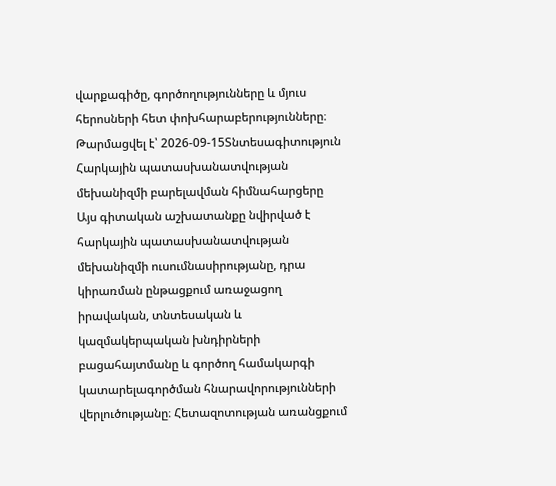վարքագիծը, գործողությունները և մյուս հերոսների հետ փոխհարաբերությունները։
Թարմացվել է՝ 2026-09-15Տնտեսագիտություն
Հարկային պատասխանատվության մեխանիզմի բարելավման հիմնահարցերը
Այս գիտական աշխատանքը նվիրված է հարկային պատասխանատվության մեխանիզմի ուսումնասիրությանը, դրա կիրառման ընթացքում առաջացող իրավական, տնտեսական և կազմակերպական խնդիրների բացահայտմանը և գործող համակարգի կատարելագործման հնարավորությունների վերլուծությանը։ Հետազոտության առանցքում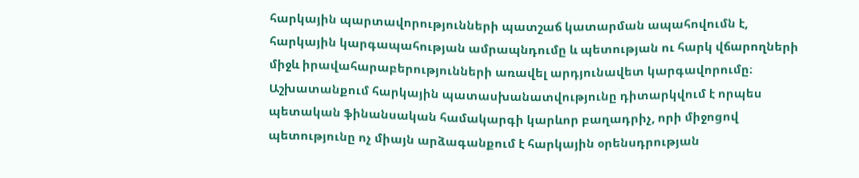հարկային պարտավորությունների պատշաճ կատարման ապահովումն է, հարկային կարգապահության ամրապնդումը և պետության ու հարկ վճարողների միջև իրավահարաբերությունների առավել արդյունավետ կարգավորումը։ Աշխատանքում հարկային պատասխանատվությունը դիտարկվում է որպես պետական ֆինանսական համակարգի կարևոր բաղադրիչ, որի միջոցով պետությունը ոչ միայն արձագանքում է հարկային օրենսդրության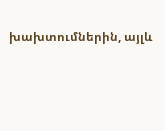խախտումներին, այլև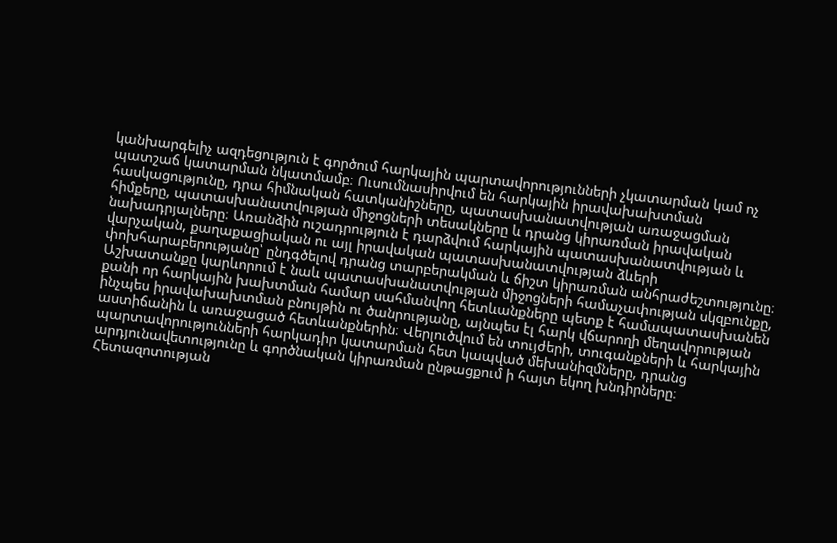կանխարգելիչ ազդեցություն է գործում հարկային պարտավորությունների չկատարման կամ ոչ պատշաճ կատարման նկատմամբ։ Ուսումնասիրվում են հարկային իրավախախտման հասկացությունը, դրա հիմնական հատկանիշները, պատասխանատվության առաջացման հիմքերը, պատասխանատվության միջոցների տեսակները և դրանց կիրառման իրավական նախադրյալները։ Առանձին ուշադրություն է դարձվում հարկային պատասխանատվության և վարչական, քաղաքացիական ու այլ իրավական պատասխանատվության ձևերի փոխհարաբերությանը՝ ընդգծելով դրանց տարբերակման և ճիշտ կիրառման անհրաժեշտությունը։ Աշխատանքը կարևորում է նաև պատասխանատվության միջոցների համաչափության սկզբունքը, քանի որ հարկային խախտման համար սահմանվող հետևանքները պետք է համապատասխանեն ինչպես իրավախախտման բնույթին ու ծանրությանը, այնպես էլ հարկ վճարողի մեղավորության աստիճանին և առաջացած հետևանքներին։ Վերլուծվում են տույժերի, տուգանքների և հարկային պարտավորությունների հարկադիր կատարման հետ կապված մեխանիզմները, դրանց արդյունավետությունը և գործնական կիրառման ընթացքում ի հայտ եկող խնդիրները։ Հետազոտության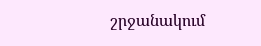շրջանակում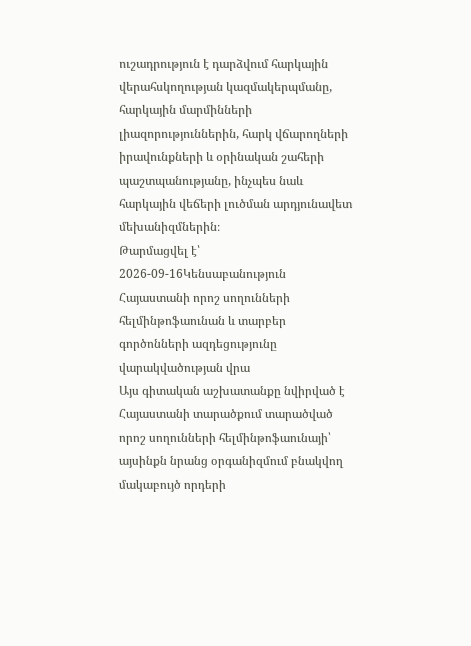ուշադրություն է դարձվում հարկային վերահսկողության կազմակերպմանը, հարկային մարմինների լիազորություններին, հարկ վճարողների իրավունքների և օրինական շահերի պաշտպանությանը, ինչպես նաև հարկային վեճերի լուծման արդյունավետ մեխանիզմներին։
Թարմացվել է՝ 2026-09-16Կենսաբանություն
Հայաստանի որոշ սողունների հելմինթոֆաունան և տարբեր գործոնների ազդեցությունը վարակվածության վրա
Այս գիտական աշխատանքը նվիրված է Հայաստանի տարածքում տարածված որոշ սողունների հելմինթոֆաունայի՝ այսինքն նրանց օրգանիզմում բնակվող մակաբույծ որդերի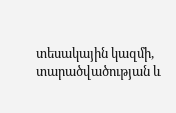տեսակային կազմի, տարածվածության և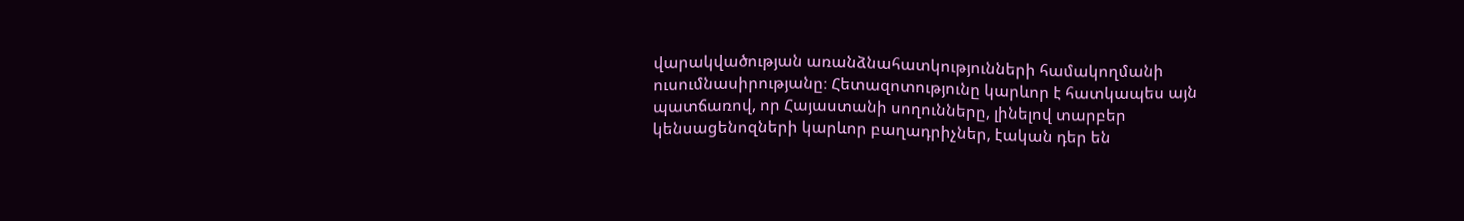վարակվածության առանձնահատկությունների համակողմանի ուսումնասիրությանը։ Հետազոտությունը կարևոր է հատկապես այն պատճառով, որ Հայաստանի սողունները, լինելով տարբեր կենսացենոզների կարևոր բաղադրիչներ, էական դեր են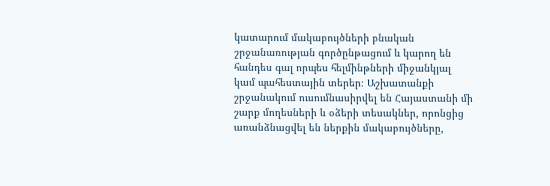կատարում մակաբույծների բնական շրջանառության գործընթացում և կարող են հանդես գալ որպես հելմինթների միջանկյալ կամ պահեստային տերեր։ Աշխատանքի շրջանակում ուսումնասիրվել են Հայաստանի մի շարք մողեսների և օձերի տեսակներ, որոնցից առանձնացվել են ներքին մակաբույծները,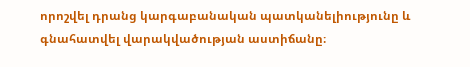որոշվել դրանց կարգաբանական պատկանելիությունը և գնահատվել վարակվածության աստիճանը։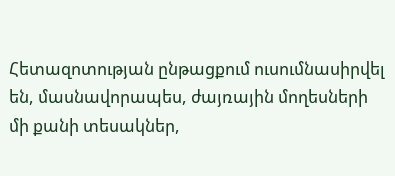Հետազոտության ընթացքում ուսումնասիրվել են, մասնավորապես, ժայռային մողեսների մի քանի տեսակներ,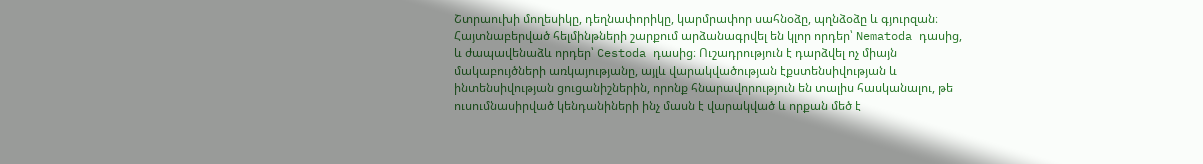Շտրաուխի մողեսիկը, դեղնափորիկը, կարմրափոր սահնօձը, պղնձօձը և գյուրզան։ Հայտնաբերված հելմինթների շարքում արձանագրվել են կլոր որդեր՝ Nematoda դասից, և ժապավենաձև որդեր՝ Cestoda դասից։ Ուշադրություն է դարձվել ոչ միայն մակաբույծների առկայությանը, այլև վարակվածության էքստենսիվության և ինտենսիվության ցուցանիշներին, որոնք հնարավորություն են տալիս հասկանալու, թե ուսումնասիրված կենդանիների ինչ մասն է վարակված և որքան մեծ է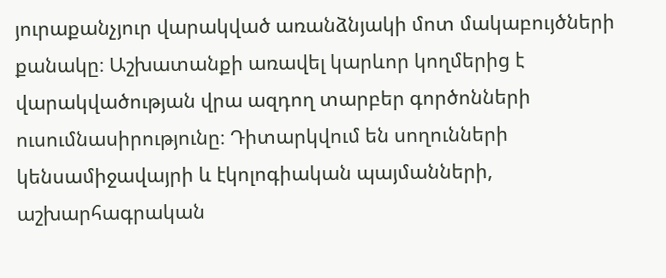յուրաքանչյուր վարակված առանձնյակի մոտ մակաբույծների քանակը։ Աշխատանքի առավել կարևոր կողմերից է վարակվածության վրա ազդող տարբեր գործոնների ուսումնասիրությունը։ Դիտարկվում են սողունների կենսամիջավայրի և էկոլոգիական պայմանների, աշխարհագրական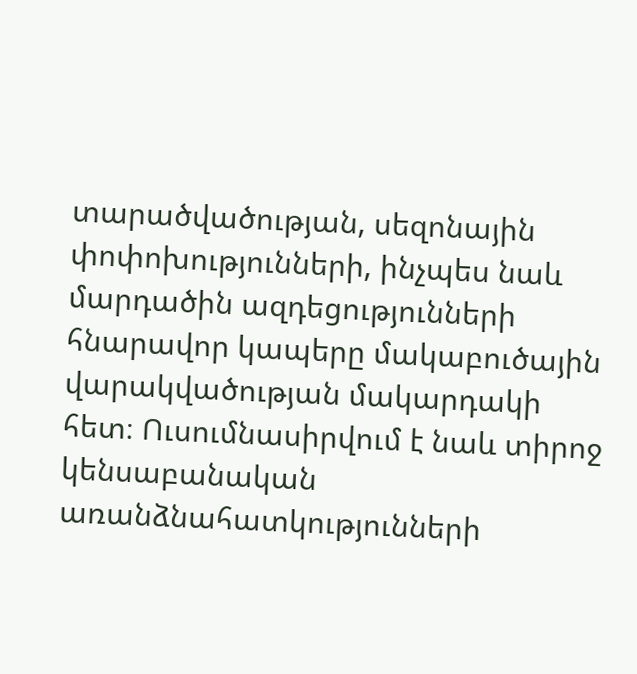տարածվածության, սեզոնային փոփոխությունների, ինչպես նաև մարդածին ազդեցությունների հնարավոր կապերը մակաբուծային վարակվածության մակարդակի հետ։ Ուսումնասիրվում է նաև տիրոջ կենսաբանական առանձնահատկությունների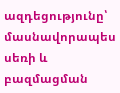ազդեցությունը՝ մասնավորապես սեռի և բազմացման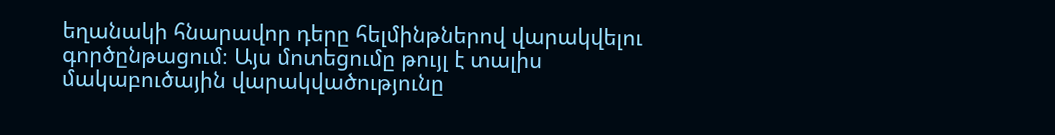եղանակի հնարավոր դերը հելմինթներով վարակվելու գործընթացում։ Այս մոտեցումը թույլ է տալիս մակաբուծային վարակվածությունը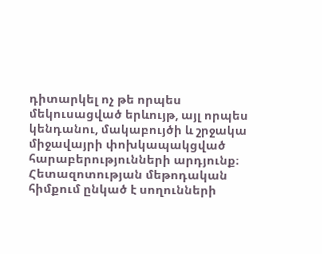դիտարկել ոչ թե որպես մեկուսացված երևույթ, այլ որպես կենդանու, մակաբույծի և շրջակա միջավայրի փոխկապակցված հարաբերությունների արդյունք։ Հետազոտության մեթոդական հիմքում ընկած է սողունների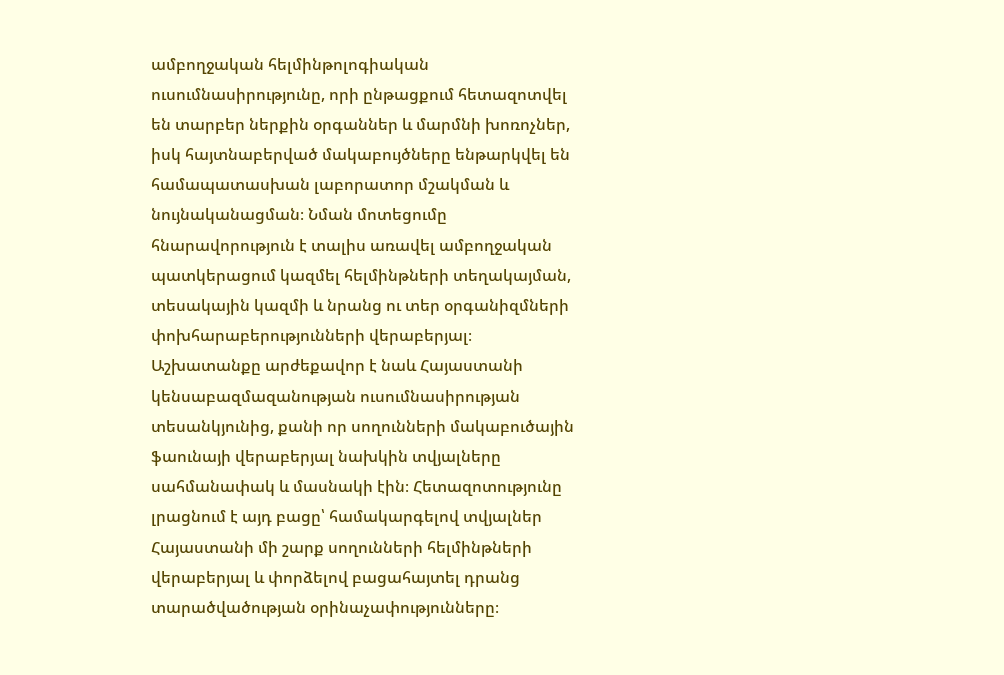ամբողջական հելմինթոլոգիական ուսումնասիրությունը, որի ընթացքում հետազոտվել են տարբեր ներքին օրգաններ և մարմնի խոռոչներ, իսկ հայտնաբերված մակաբույծները ենթարկվել են համապատասխան լաբորատոր մշակման և նույնականացման։ Նման մոտեցումը հնարավորություն է տալիս առավել ամբողջական պատկերացում կազմել հելմինթների տեղակայման, տեսակային կազմի և նրանց ու տեր օրգանիզմների փոխհարաբերությունների վերաբերյալ։ Աշխատանքը արժեքավոր է նաև Հայաստանի կենսաբազմազանության ուսումնասիրության տեսանկյունից, քանի որ սողունների մակաբուծային ֆաունայի վերաբերյալ նախկին տվյալները սահմանափակ և մասնակի էին։ Հետազոտությունը լրացնում է այդ բացը՝ համակարգելով տվյալներ Հայաստանի մի շարք սողունների հելմինթների վերաբերյալ և փորձելով բացահայտել դրանց տարածվածության օրինաչափությունները։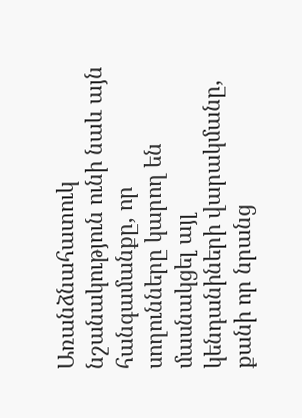Առանձնահատուկ նշանակություն ունի նաև այն հանգամանքը, որ սողունները կարող են մասնակցել այլ կենդանիների վարակմանը, քանի որ նրանց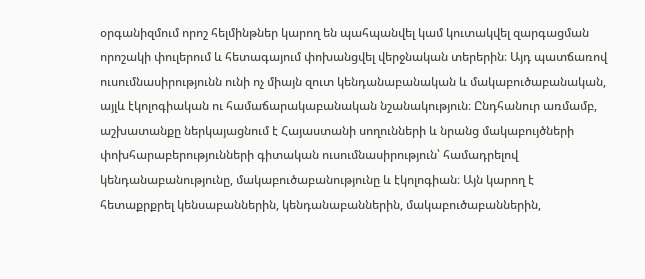օրգանիզմում որոշ հելմինթներ կարող են պահպանվել կամ կուտակվել զարգացման որոշակի փուլերում և հետագայում փոխանցվել վերջնական տերերին։ Այդ պատճառով ուսումնասիրությունն ունի ոչ միայն զուտ կենդանաբանական և մակաբուծաբանական, այլև էկոլոգիական ու համաճարակաբանական նշանակություն։ Ընդհանուր առմամբ, աշխատանքը ներկայացնում է Հայաստանի սողունների և նրանց մակաբույծների փոխհարաբերությունների գիտական ուսումնասիրություն՝ համադրելով կենդանաբանությունը, մակաբուծաբանությունը և էկոլոգիան։ Այն կարող է հետաքրքրել կենսաբաններին, կենդանաբաններին, մակաբուծաբաններին,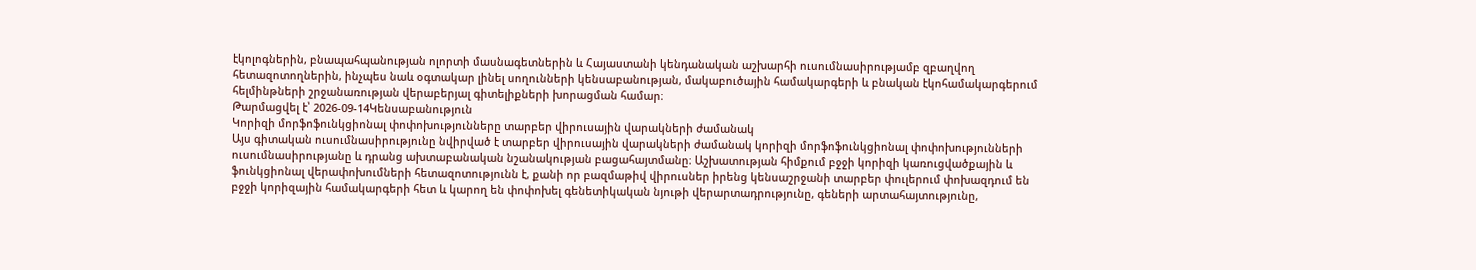էկոլոգներին, բնապահպանության ոլորտի մասնագետներին և Հայաստանի կենդանական աշխարհի ուսումնասիրությամբ զբաղվող հետազոտողներին, ինչպես նաև օգտակար լինել սողունների կենսաբանության, մակաբուծային համակարգերի և բնական էկոհամակարգերում հելմինթների շրջանառության վերաբերյալ գիտելիքների խորացման համար։
Թարմացվել է՝ 2026-09-14Կենսաբանություն
Կորիզի մորֆոֆունկցիոնալ փոփոխությունները տարբեր վիրուսային վարակների ժամանակ
Այս գիտական ուսումնասիրությունը նվիրված է տարբեր վիրուսային վարակների ժամանակ կորիզի մորֆոֆունկցիոնալ փոփոխությունների ուսումնասիրությանը և դրանց ախտաբանական նշանակության բացահայտմանը։ Աշխատության հիմքում բջջի կորիզի կառուցվածքային և ֆունկցիոնալ վերափոխումների հետազոտությունն է, քանի որ բազմաթիվ վիրուսներ իրենց կենսաշրջանի տարբեր փուլերում փոխազդում են բջջի կորիզային համակարգերի հետ և կարող են փոփոխել գենետիկական նյութի վերարտադրությունը, գեների արտահայտությունը,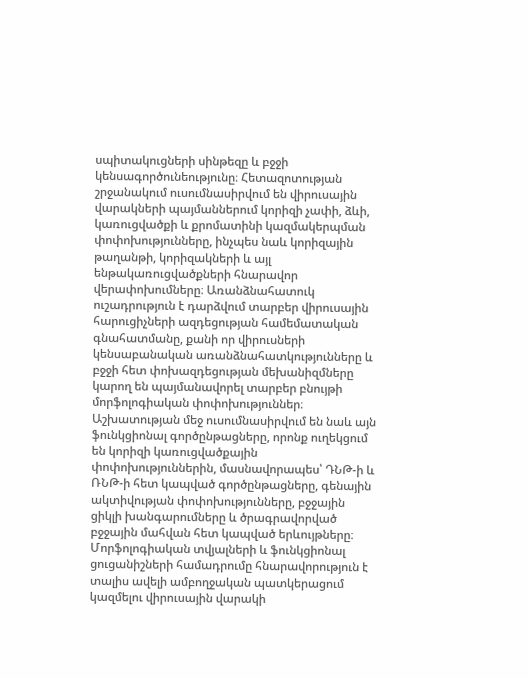սպիտակուցների սինթեզը և բջջի կենսագործունեությունը։ Հետազոտության շրջանակում ուսումնասիրվում են վիրուսային վարակների պայմաններում կորիզի չափի, ձևի, կառուցվածքի և քրոմատինի կազմակերպման փոփոխությունները, ինչպես նաև կորիզային թաղանթի, կորիզակների և այլ ենթակառուցվածքների հնարավոր վերափոխումները։ Առանձնահատուկ ուշադրություն է դարձվում տարբեր վիրուսային հարուցիչների ազդեցության համեմատական գնահատմանը, քանի որ վիրուսների կենսաբանական առանձնահատկությունները և բջջի հետ փոխազդեցության մեխանիզմները կարող են պայմանավորել տարբեր բնույթի մորֆոլոգիական փոփոխություններ։ Աշխատության մեջ ուսումնասիրվում են նաև այն ֆունկցիոնալ գործընթացները, որոնք ուղեկցում են կորիզի կառուցվածքային փոփոխություններին, մասնավորապես՝ ԴՆԹ-ի և ՌՆԹ-ի հետ կապված գործընթացները, գենային ակտիվության փոփոխությունները, բջջային ցիկլի խանգարումները և ծրագրավորված բջջային մահվան հետ կապված երևույթները։ Մորֆոլոգիական տվյալների և ֆունկցիոնալ ցուցանիշների համադրումը հնարավորություն է տալիս ավելի ամբողջական պատկերացում կազմելու վիրուսային վարակի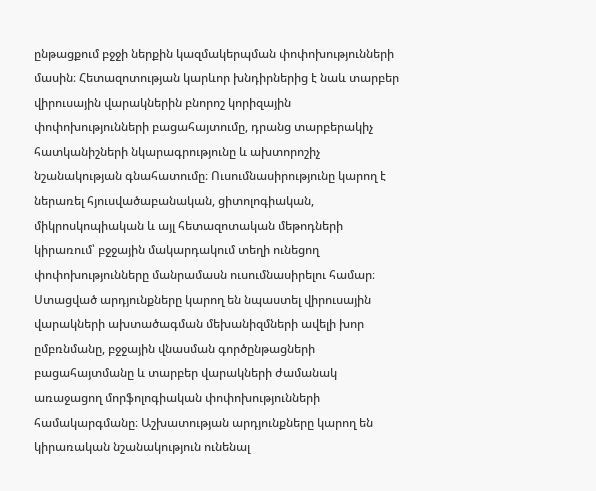ընթացքում բջջի ներքին կազմակերպման փոփոխությունների մասին։ Հետազոտության կարևոր խնդիրներից է նաև տարբեր վիրուսային վարակներին բնորոշ կորիզային փոփոխությունների բացահայտումը, դրանց տարբերակիչ հատկանիշների նկարագրությունը և ախտորոշիչ նշանակության գնահատումը։ Ուսումնասիրությունը կարող է ներառել հյուսվածաբանական, ցիտոլոգիական, միկրոսկոպիական և այլ հետազոտական մեթոդների կիրառում՝ բջջային մակարդակում տեղի ունեցող փոփոխությունները մանրամասն ուսումնասիրելու համար։ Ստացված արդյունքները կարող են նպաստել վիրուսային վարակների ախտածագման մեխանիզմների ավելի խոր ըմբռնմանը, բջջային վնասման գործընթացների բացահայտմանը և տարբեր վարակների ժամանակ առաջացող մորֆոլոգիական փոփոխությունների համակարգմանը։ Աշխատության արդյունքները կարող են կիրառական նշանակություն ունենալ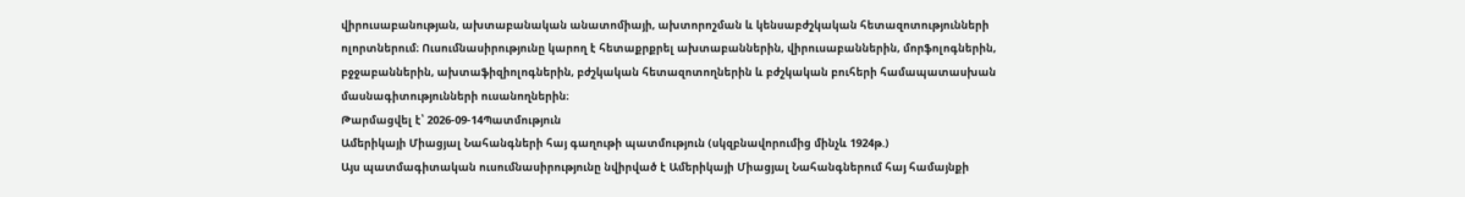վիրուսաբանության, ախտաբանական անատոմիայի, ախտորոշման և կենսաբժշկական հետազոտությունների ոլորտներում։ Ուսումնասիրությունը կարող է հետաքրքրել ախտաբաններին, վիրուսաբաններին, մորֆոլոգներին, բջջաբաններին, ախտաֆիզիոլոգներին, բժշկական հետազոտողներին և բժշկական բուհերի համապատասխան մասնագիտությունների ուսանողներին։
Թարմացվել է՝ 2026-09-14Պատմություն
Ամերիկայի Միացյալ Նահանգների հայ գաղութի պատմություն (սկզբնավորումից մինչև 1924թ.)
Այս պատմագիտական ուսումնասիրությունը նվիրված է Ամերիկայի Միացյալ Նահանգներում հայ համայնքի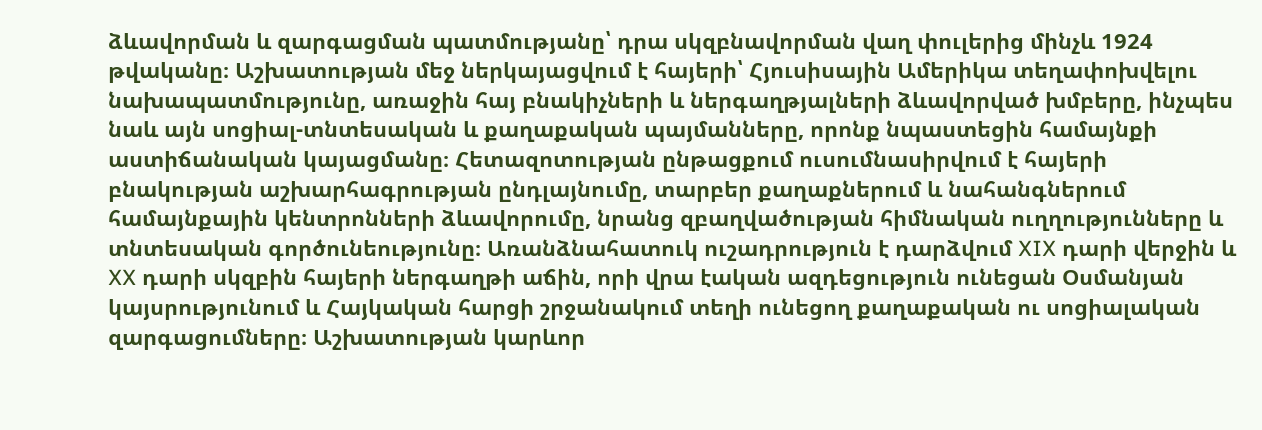ձևավորման և զարգացման պատմությանը՝ դրա սկզբնավորման վաղ փուլերից մինչև 1924 թվականը։ Աշխատության մեջ ներկայացվում է հայերի՝ Հյուսիսային Ամերիկա տեղափոխվելու նախապատմությունը, առաջին հայ բնակիչների և ներգաղթյալների ձևավորված խմբերը, ինչպես նաև այն սոցիալ-տնտեսական և քաղաքական պայմանները, որոնք նպաստեցին համայնքի աստիճանական կայացմանը։ Հետազոտության ընթացքում ուսումնասիրվում է հայերի բնակության աշխարհագրության ընդլայնումը, տարբեր քաղաքներում և նահանգներում համայնքային կենտրոնների ձևավորումը, նրանց զբաղվածության հիմնական ուղղությունները և տնտեսական գործունեությունը։ Առանձնահատուկ ուշադրություն է դարձվում XIX դարի վերջին և XX դարի սկզբին հայերի ներգաղթի աճին, որի վրա էական ազդեցություն ունեցան Օսմանյան կայսրությունում և Հայկական հարցի շրջանակում տեղի ունեցող քաղաքական ու սոցիալական զարգացումները։ Աշխատության կարևոր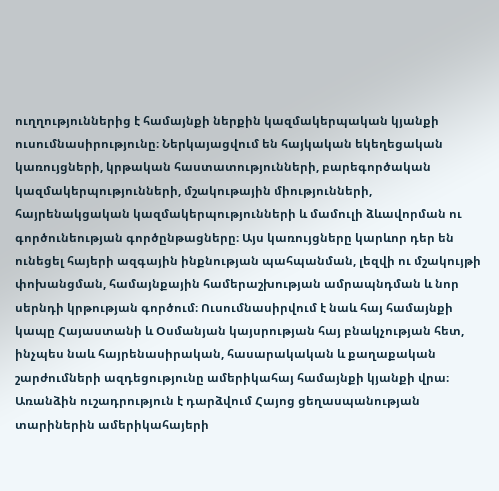ուղղություններից է համայնքի ներքին կազմակերպական կյանքի ուսումնասիրությունը։ Ներկայացվում են հայկական եկեղեցական կառույցների, կրթական հաստատությունների, բարեգործական կազմակերպությունների, մշակութային միությունների, հայրենակցական կազմակերպությունների և մամուլի ձևավորման ու գործունեության գործընթացները։ Այս կառույցները կարևոր դեր են ունեցել հայերի ազգային ինքնության պահպանման, լեզվի ու մշակույթի փոխանցման, համայնքային համերաշխության ամրապնդման և նոր սերնդի կրթության գործում։ Ուսումնասիրվում է նաև հայ համայնքի կապը Հայաստանի և Օսմանյան կայսրության հայ բնակչության հետ, ինչպես նաև հայրենասիրական, հասարակական և քաղաքական շարժումների ազդեցությունը ամերիկահայ համայնքի կյանքի վրա։ Առանձին ուշադրություն է դարձվում Հայոց ցեղասպանության տարիներին ամերիկահայերի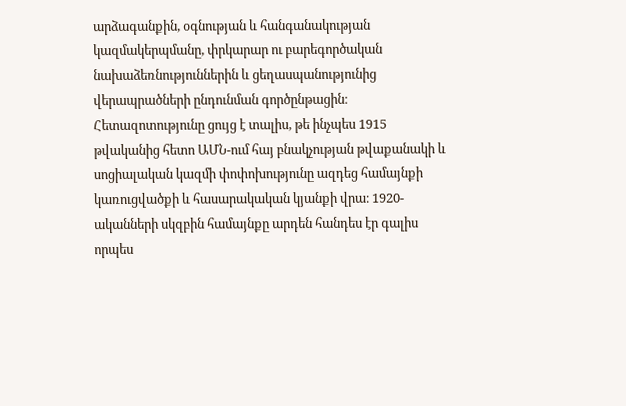արձագանքին, օգնության և հանգանակության կազմակերպմանը, փրկարար ու բարեգործական նախաձեռնություններին և ցեղասպանությունից վերապրածների ընդունման գործընթացին։ Հետազոտությունը ցույց է տալիս, թե ինչպես 1915 թվականից հետո ԱՄՆ-ում հայ բնակչության թվաքանակի և սոցիալական կազմի փոփոխությունը ազդեց համայնքի կառուցվածքի և հասարակական կյանքի վրա։ 1920-ականների սկզբին համայնքը արդեն հանդես էր գալիս որպես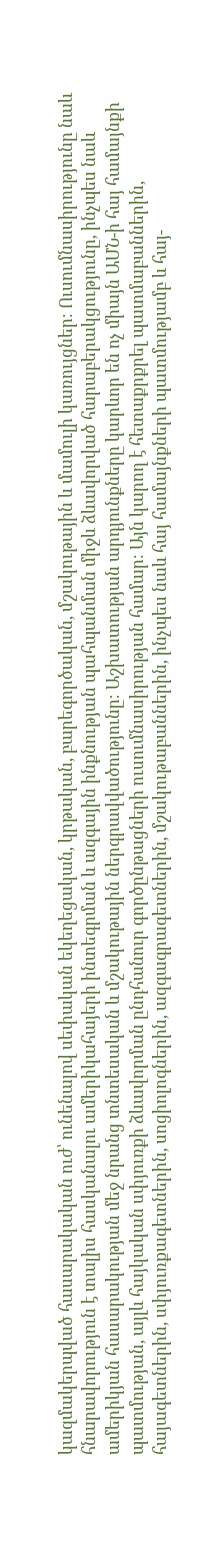կազմակերպված հասարակական ուժ՝ ունենալով սեփական եկեղեցական, կրթական, բարեգործական, մշակութային և մամուլի կառույցներ։ Ուսումնասիրությունը նաև հնարավորություն է տալիս հասկանալու ամերիկահայերի ինտեգրման և ազգային ինքնության պահպանման միջև ձևավորված հարաբերակցությունը, ինչպես նաև ամերիկյան հասարակության մեջ նրանց տնտեսական և մշակութային ներգրավվածությունը։ Աշխատության արդյունքները կարևոր են ոչ միայն ԱՄՆ-ի հայ համայնքի պատմության, այլև հայկական սփյուռքի ձևավորման ընդհանուր գործընթացների ուսումնասիրության համար։ Այն կարող է հետաքրքրել պատմաբաններին, հայագետներին, սփյուռքագետներին, սոցիոլոգներին, ազգագրագետներին, մշակութաբաններին, ինչպես նաև հայ համայնքների պատմությամբ և հայ-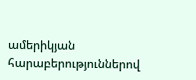ամերիկյան հարաբերություններով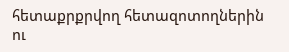հետաքրքրվող հետազոտողներին ու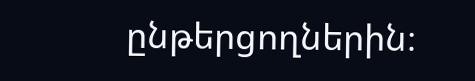ընթերցողներին։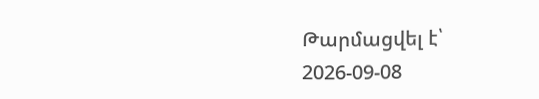Թարմացվել է՝ 2026-09-08